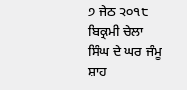੭ ਜੇਠ ੨੦੧੮ ਬਿਕ੍ਰਮੀ ਚੇਲਾ ਸਿੰਘ ਦੇ ਘਰ ਜੰਮੂ
ਸ਼ਾਹ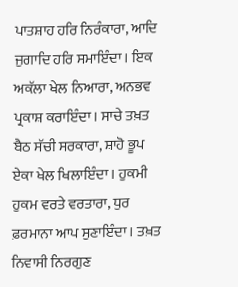ਪਾਤਸ਼ਾਹ ਹਰਿ ਨਿਰੰਕਾਰਾ, ਆਦਿ ਜੁਗਾਦਿ ਹਰਿ ਸਮਾਇੰਦਾ। ਇਕ ਅਕੱਲਾ ਖੇਲ ਨਿਆਰਾ, ਅਨਭਵ ਪ੍ਰਕਾਸ਼ ਕਰਾਇੰਦਾ। ਸਾਚੇ ਤਖ਼ਤ ਬੈਠ ਸੱਚੀ ਸਰਕਾਰਾ, ਸ਼ਾਹੋ ਭੂਪ ਏਕਾ ਖੇਲ ਖਿਲਾਇੰਦਾ। ਹੁਕਮੀ ਹੁਕਮ ਵਰਤੇ ਵਰਤਾਰਾ, ਧੁਰ ਫ਼ਰਮਾਨਾ ਆਪ ਸੁਣਾਇੰਦਾ। ਤਖ਼ਤ ਨਿਵਾਸੀ ਨਿਰਗੁਣ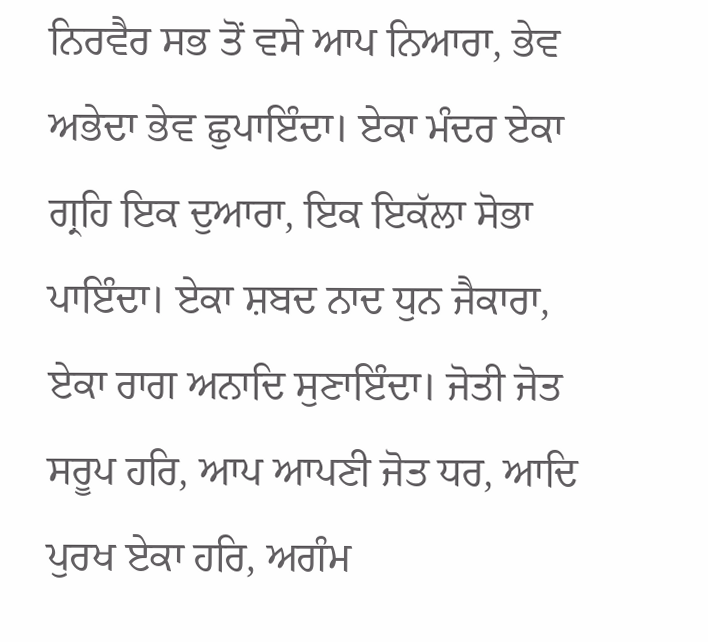ਨਿਰਵੈਰ ਸਭ ਤੋਂ ਵਸੇ ਆਪ ਨਿਆਰਾ, ਭੇਵ ਅਭੇਦਾ ਭੇਵ ਛੁਪਾਇੰਦਾ। ਏਕਾ ਮੰਦਰ ਏਕਾ ਗ੍ਰਹਿ ਇਕ ਦੁਆਰਾ, ਇਕ ਇਕੱਲਾ ਸੋਭਾ ਪਾਇੰਦਾ। ਏਕਾ ਸ਼ਬਦ ਨਾਦ ਧੁਨ ਜੈਕਾਰਾ, ਏਕਾ ਰਾਗ ਅਨਾਦਿ ਸੁਣਾਇੰਦਾ। ਜੋਤੀ ਜੋਤ ਸਰੂਪ ਹਰਿ, ਆਪ ਆਪਣੀ ਜੋਤ ਧਰ, ਆਦਿ ਪੁਰਖ ਏਕਾ ਹਰਿ, ਅਗੰਮ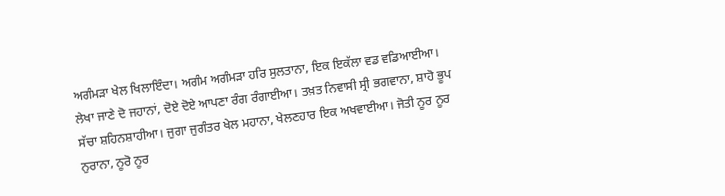ਅਗੰਮੜਾ ਖੇਲ ਖਿਲਾਇੰਦਾ। ਅਗੰਮ ਅਗੰਮੜਾ ਹਰਿ ਸੁਲਤਾਨਾ, ਇਕ ਇਕੱਲਾ ਵਡ ਵਡਿਆਈਆ। ਲੇਖਾ ਜਾਣੇ ਦੋ ਜਹਾਨਾਂ, ਦੋਏ ਦੋਏ ਆਪਣਾ ਰੰਗ ਰੰਗਾਈਆ। ਤਖ਼ਤ ਨਿਵਾਸੀ ਸ੍ਰੀ ਭਗਵਾਨਾ, ਸ਼ਾਹੋ ਭੂਪ ਸੱਚਾ ਸ਼ਹਿਨਸ਼ਾਹੀਆ। ਜੁਗਾ ਜੁਗੰਤਰ ਖੇਲ ਮਹਾਨਾ, ਖੇਲਣਹਾਰ ਇਕ ਅਖਵਾਈਆ। ਜੋਤੀ ਨੂਰ ਨੂਰ ਨੁਰਾਨਾ, ਨੂਰੋ ਨੂਰ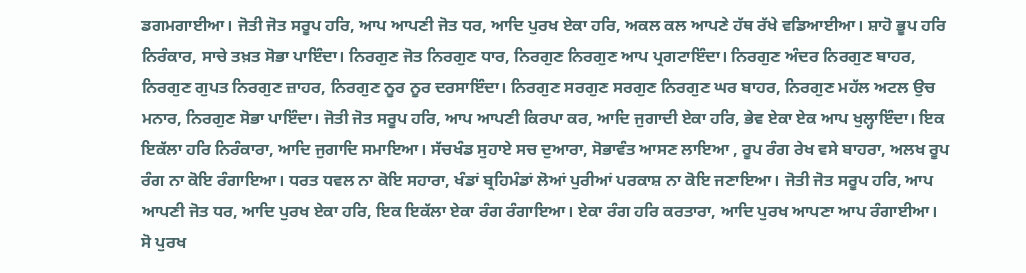ਡਗਮਗਾਈਆ। ਜੋਤੀ ਜੋਤ ਸਰੂਪ ਹਰਿ, ਆਪ ਆਪਣੀ ਜੋਤ ਧਰ, ਆਦਿ ਪੁਰਖ ਏਕਾ ਹਰਿ, ਅਕਲ ਕਲ ਆਪਣੇ ਹੱਥ ਰੱਖੇ ਵਡਿਆਈਆ। ਸ਼ਾਹੋ ਭੂਪ ਹਰਿ ਨਿਰੰਕਾਰ, ਸਾਚੇ ਤਖ਼ਤ ਸੋਭਾ ਪਾਇੰਦਾ। ਨਿਰਗੁਣ ਜੋਤ ਨਿਰਗੁਣ ਧਾਰ, ਨਿਰਗੁਣ ਨਿਰਗੁਣ ਆਪ ਪ੍ਰਗਟਾਇੰਦਾ। ਨਿਰਗੁਣ ਅੰਦਰ ਨਿਰਗੁਣ ਬਾਹਰ, ਨਿਰਗੁਣ ਗੁਪਤ ਨਿਰਗੁਣ ਜ਼ਾਹਰ, ਨਿਰਗੁਣ ਨੂਰ ਨੂਰ ਦਰਸਾਇੰਦਾ। ਨਿਰਗੁਣ ਸਰਗੁਣ ਸਰਗੁਣ ਨਿਰਗੁਣ ਘਰ ਬਾਹਰ, ਨਿਰਗੁਣ ਮਹੱਲ ਅਟਲ ਉਚ ਮਨਾਰ, ਨਿਰਗੁਣ ਸੋਭਾ ਪਾਇੰਦਾ। ਜੋਤੀ ਜੋਤ ਸਰੂਪ ਹਰਿ, ਆਪ ਆਪਣੀ ਕਿਰਪਾ ਕਰ, ਆਦਿ ਜੁਗਾਦੀ ਏਕਾ ਹਰਿ, ਭੇਵ ਏਕਾ ਏਕ ਆਪ ਖੁਲ੍ਹਾਇੰਦਾ। ਇਕ ਇਕੱਲਾ ਹਰਿ ਨਿਰੰਕਾਰਾ, ਆਦਿ ਜੁਗਾਦਿ ਸਮਾਇਆ। ਸੱਚਖੰਡ ਸੁਹਾਏ ਸਚ ਦੁਆਰਾ, ਸੋਭਾਵੰਤ ਆਸਣ ਲਾਇਆ , ਰੂਪ ਰੰਗ ਰੇਖ ਵਸੇ ਬਾਹਰਾ, ਅਲਖ ਰੂਪ ਰੰਗ ਨਾ ਕੋਇ ਰੰਗਾਇਆ। ਧਰਤ ਧਵਲ ਨਾ ਕੋਇ ਸਹਾਰਾ, ਖੰਡਾਂ ਬ੍ਰਹਿਮੰਡਾਂ ਲੋਆਂ ਪੁਰੀਆਂ ਪਰਕਾਸ਼ ਨਾ ਕੋਇ ਜਣਾਇਆ। ਜੋਤੀ ਜੋਤ ਸਰੂਪ ਹਰਿ, ਆਪ ਆਪਣੀ ਜੋਤ ਧਰ, ਆਦਿ ਪੁਰਖ ਏਕਾ ਹਰਿ, ਇਕ ਇਕੱਲਾ ਏਕਾ ਰੰਗ ਰੰਗਾਇਆ। ਏਕਾ ਰੰਗ ਹਰਿ ਕਰਤਾਰਾ, ਆਦਿ ਪੁਰਖ ਆਪਣਾ ਆਪ ਰੰਗਾਈਆ। ਸੋ ਪੁਰਖ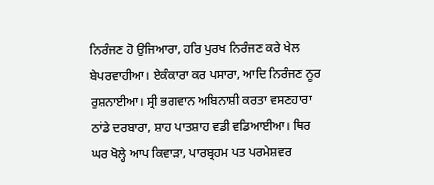ਨਿਰੰਜਣ ਹੋ ਉਜਿਆਰਾ, ਹਰਿ ਪੁਰਖ ਨਿਰੰਜਣ ਕਰੇ ਖੇਲ ਬੇਪਰਵਾਹੀਆ। ਏਕੰਕਾਰਾ ਕਰ ਪਸਾਰਾ, ਆਦਿ ਨਿਰੰਜਣ ਨੂਰ ਰੁਸ਼ਨਾਈਆ। ਸ੍ਰੀ ਭਗਵਾਨ ਅਬਿਨਾਸ਼ੀ ਕਰਤਾ ਵਸਣਹਾਰਾ ਠਾਂਡੇ ਦਰਬਾਰਾ, ਸ਼ਾਹ ਪਾਤਸ਼ਾਹ ਵਡੀ ਵਡਿਆਈਆ। ਥਿਰ ਘਰ ਖੋਲ੍ਹੇ ਆਪ ਕਿਵਾੜਾ, ਪਾਰਬ੍ਰਹਮ ਪਤ ਪਰਮੇਸ਼ਵਰ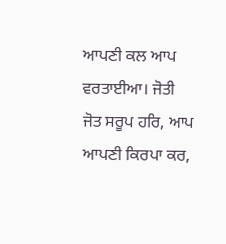ਆਪਣੀ ਕਲ ਆਪ ਵਰਤਾਈਆ। ਜੋਤੀ ਜੋਤ ਸਰੂਪ ਹਰਿ, ਆਪ ਆਪਣੀ ਕਿਰਪਾ ਕਰ,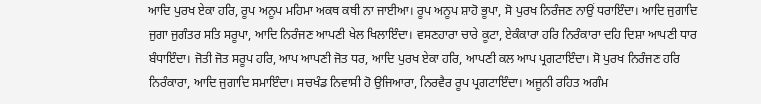ਆਦਿ ਪੁਰਖ ਏਕਾ ਹਰਿ, ਰੂਪ ਅਨੂਪ ਮਹਿਮਾ ਅਕਥ ਕਥੀ ਨਾ ਜਾਈਆ। ਰੂਪ ਅਨੂਪ ਸ਼ਾਹੋ ਭੂਪਾ, ਸੋ ਪੁਰਖ ਨਿਰੰਜਣ ਨਾਉਂ ਧਰਾਇੰਦਾ। ਆਦਿ ਜੁਗਾਦਿ ਜੁਗਾ ਜੁਗੰਤਰ ਸਤਿ ਸਰੂਪਾ, ਆਦਿ ਨਿਰੰਜਣ ਆਪਣੀ ਖੇਲ ਖਿਲਾਇੰਦਾ। ਵਸਣਹਾਰਾ ਚਾਰੇ ਕੂਟਾ, ਏਕੰਕਾਰਾ ਹਰਿ ਨਿਰੰਕਾਰਾ ਦਹਿ ਦਿਸ਼ਾ ਆਪਣੀ ਧਾਰ ਬੰਧਾਇੰਦਾ। ਜੋਤੀ ਜੋਤ ਸਰੂਪ ਹਰਿ, ਆਪ ਆਪਣੀ ਜੋਤ ਧਰ, ਆਦਿ ਪੁਰਖ ਏਕਾ ਹਰਿ, ਆਪਣੀ ਕਲ ਆਪ ਪ੍ਰਗਟਾਇੰਦਾ। ਸੋ ਪੁਰਖ ਨਿਰੰਜਣ ਹਰਿ ਨਿਰੰਕਾਰਾ, ਆਦਿ ਜੁਗਾਦਿ ਸਮਾਇੰਦਾ। ਸਚਖੰਡ ਨਿਵਾਸੀ ਹੋ ਉਜਿਆਰਾ, ਨਿਰਵੈਰ ਰੂਪ ਪ੍ਰਗਟਾਇੰਦਾ। ਅਜੂਨੀ ਰਹਿਤ ਅਗੰਮ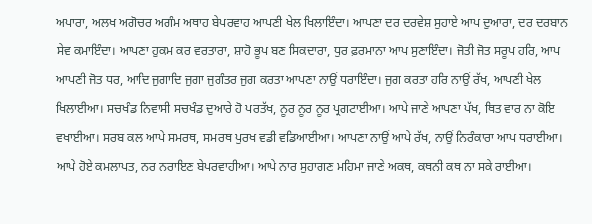ਅਪਾਰਾ, ਅਲਖ ਅਗੋਚਰ ਅਗੰਮ ਅਥਾਹ ਬੇਪਰਵਾਹ ਆਪਣੀ ਖੇਲ ਖਿਲਾਇੰਦਾ। ਆਪਣਾ ਦਰ ਦਰਵੇਸ਼ ਸੁਹਾਏ ਆਪ ਦੁਆਰਾ, ਦਰ ਦਰਬਾਨ ਸੇਵ ਕਮਾਇੰਦਾ। ਆਪਣਾ ਹੁਕਮ ਕਰ ਵਰਤਾਰਾ, ਸ਼ਾਹੋ ਭੂਪ ਬਣ ਸਿਕਦਾਰਾ, ਧੁਰ ਫ਼ਰਮਾਨਾ ਆਪ ਸੁਣਾਇੰਦਾ। ਜੋਤੀ ਜੋਤ ਸਰੂਪ ਹਰਿ, ਆਪ ਆਪਣੀ ਜੋਤ ਧਰ, ਆਦਿ ਜੁਗਾਦਿ ਜੁਗਾ ਜੁਗੰਤਰ ਜੁਗ ਕਰਤਾ ਆਪਣਾ ਨਾਉਂ ਧਰਾਇੰਦਾ। ਜੁਗ ਕਰਤਾ ਹਰਿ ਨਾਉਂ ਰੱਖ, ਆਪਣੀ ਖੇਲ ਖਿਲਾਈਆ। ਸਚਖੰਡ ਨਿਵਾਸੀ ਸਚਖੰਡ ਦੁਆਰੇ ਹੋ ਪਰਤੱਖ, ਨੂਰ ਨੂਰ ਨੂਰ ਪ੍ਰਗਟਾਈਆ। ਆਪੇ ਜਾਣੇ ਆਪਣਾ ਪੱਖ, ਥਿਤ ਵਾਰ ਨਾ ਕੋਇ ਵਖਾਈਆ। ਸਰਬ ਕਲ ਆਪੇ ਸਮਰਥ, ਸਮਰਥ ਪੁਰਖ ਵਡੀ ਵਡਿਆਈਆ। ਆਪਣਾ ਨਾਉਂ ਆਪੇ ਰੱਖ, ਨਾਉਂ ਨਿਰੰਕਾਰਾ ਆਪ ਧਰਾਈਆ। ਆਪੇ ਹੋਏ ਕਮਲਾਪਤ, ਨਰ ਨਰਾਇਣ ਬੇਪਰਵਾਹੀਆ। ਆਪੇ ਨਾਰ ਸੁਹਾਗਣ ਮਹਿਮਾ ਜਾਣੇ ਅਕਥ, ਕਥਨੀ ਕਥ ਨਾ ਸਕੇ ਰਾਈਆ।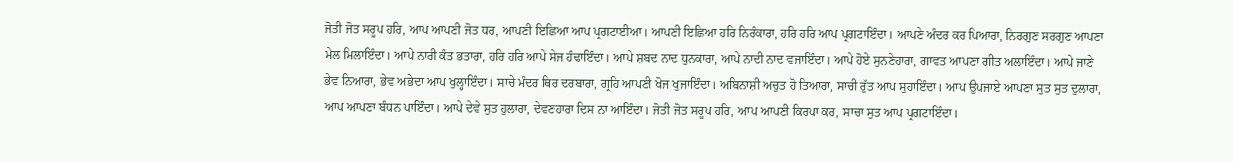ਜੋਤੀ ਜੋਤ ਸਰੂਪ ਹਰਿ, ਆਪ ਆਪਣੀ ਜੋਤ ਧਰ, ਆਪਣੀ ਇਛਿਆ ਆਪ ਪ੍ਰਗਟਾਈਆ। ਆਪਣੀ ਇਛਿਆ ਹਰਿ ਨਿਰੰਕਾਰਾ, ਹਰਿ ਹਰਿ ਆਪ ਪ੍ਰਗਟਾਇੰਦਾ। ਆਪਣੇ ਅੰਦਰ ਕਰ ਪਿਆਰਾ, ਨਿਰਗੁਣ ਸਰਗੁਣ ਆਪਣਾ ਮੇਲ ਮਿਲਾਇੰਦਾ। ਆਪੇ ਨਾਰੀ ਕੰਤ ਭਤਾਰਾ, ਹਰਿ ਹਰਿ ਆਪੇ ਸੇਜ ਹੰਢਾਇੰਦਾ। ਆਪੇ ਸ਼ਬਦ ਨਾਦ ਧੁਨਕਾਰਾ, ਆਪੇ ਨਾਦੀ ਨਾਦ ਵਜਾਇੰਦਾ। ਆਪੇ ਹੋਏ ਸੁਨਣੇਹਾਰਾ, ਗਾਵਤ ਆਪਣਾ ਗੀਤ ਅਲਾਇੰਦਾ। ਆਪੇ ਜਾਣੇ ਭੇਵ ਨਿਆਰਾ, ਭੇਵ ਅਭੇਦਾ ਆਪ ਖੁਲ੍ਹਾਇੰਦਾ। ਸਾਚੇ ਮੰਦਰ ਥਿਰ ਦਰਬਾਰਾ, ਗ੍ਰਹਿ ਆਪਣੀ ਖੋਜ ਖੁਜਾਇੰਦਾ। ਅਬਿਨਾਸ਼ੀ ਅਚੁਤ ਹੋ ਤਿਆਰਾ, ਸਾਚੀ ਰੁੱਤ ਆਪ ਸੁਹਾਇੰਦਾ। ਆਪ ਉਪਜਾਏ ਆਪਣਾ ਸੁਤ ਸੁਤ ਦੁਲਾਰਾ, ਆਪ ਆਪਣਾ ਬੰਧਨ ਪਾਇੰਦਾ। ਆਪੇ ਦੇਵੇ ਸੁਤ ਹੁਲਾਰਾ, ਦੇਵਣਹਾਰਾ ਦਿਸ ਨਾ ਆਇੰਦਾ। ਜੋਤੀ ਜੋਤ ਸਰੂਪ ਹਰਿ, ਆਪ ਆਪਣੀ ਕਿਰਪਾ ਕਰ, ਸਾਚਾ ਸੁਤ ਆਪ ਪ੍ਰਗਟਾਇੰਦਾ।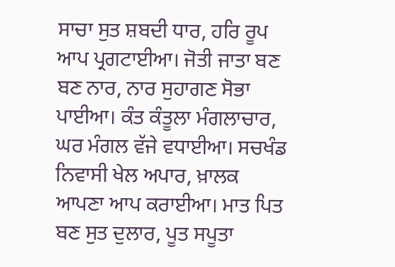ਸਾਚਾ ਸੁਤ ਸ਼ਬਦੀ ਧਾਰ, ਹਰਿ ਰੂਪ ਆਪ ਪ੍ਰਗਟਾਈਆ। ਜੋਤੀ ਜਾਤਾ ਬਣ ਬਣ ਨਾਰ, ਨਾਰ ਸੁਹਾਗਣ ਸੋਭਾ ਪਾਈਆ। ਕੰਤ ਕੰਤੂਲਾ ਮੰਗਲਾਚਾਰ, ਘਰ ਮੰਗਲ ਵੱਜੇ ਵਧਾਈਆ। ਸਚਖੰਡ ਨਿਵਾਸੀ ਖੇਲ ਅਪਾਰ, ਖ਼ਾਲਕ ਆਪਣਾ ਆਪ ਕਰਾਈਆ। ਮਾਤ ਪਿਤ ਬਣ ਸੁਤ ਦੁਲਾਰ, ਪੂਤ ਸਪੂਤਾ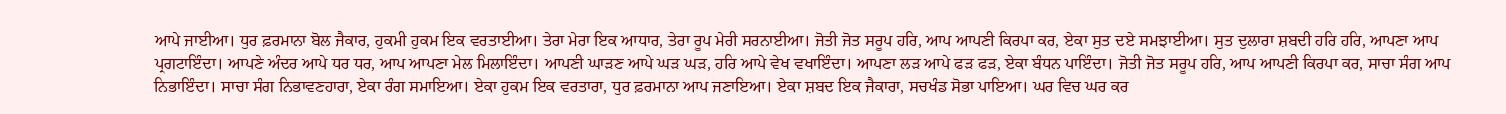ਆਪੇ ਜਾਈਆ। ਧੁਰ ਫ਼ਰਮਾਨਾ ਬੋਲ ਜੈਕਾਰ, ਹੁਕਮੀ ਹੁਕਮ ਇਕ ਵਰਤਾਈਆ। ਤੇਰਾ ਮੇਰਾ ਇਕ ਆਧਾਰ, ਤੇਰਾ ਰੂਪ ਮੇਰੀ ਸਰਨਾਈਆ। ਜੋਤੀ ਜੋਤ ਸਰੂਪ ਹਰਿ, ਆਪ ਆਪਣੀ ਕਿਰਪਾ ਕਰ, ਏਕਾ ਸੁਤ ਦਏ ਸਮਝਾਈਆ। ਸੁਤ ਦੁਲਾਰਾ ਸ਼ਬਦੀ ਹਰਿ ਹਰਿ, ਆਪਣਾ ਆਪ ਪ੍ਰਗਟਾਇੰਦਾ। ਆਪਣੇ ਅੰਦਰ ਆਪੇ ਧਰ ਧਰ, ਆਪ ਆਪਣਾ ਮੇਲ ਮਿਲਾਇੰਦਾ। ਆਪਣੀ ਘਾੜਣ ਆਪੇ ਘੜ ਘੜ, ਹਰਿ ਆਪੇ ਵੇਖ ਵਖਾਇੰਦਾ। ਆਪਣਾ ਲੜ ਆਪੇ ਫੜ ਫੜ, ਏਕਾ ਬੰਧਨ ਪਾਇੰਦਾ। ਜੋਤੀ ਜੋਤ ਸਰੂਪ ਹਰਿ, ਆਪ ਆਪਣੀ ਕਿਰਪਾ ਕਰ, ਸਾਚਾ ਸੰਗ ਆਪ ਨਿਭਾਇੰਦਾ। ਸਾਚਾ ਸੰਗ ਨਿਭਾਵਣਹਾਰਾ, ਏਕਾ ਰੰਗ ਸਮਾਇਆ। ਏਕਾ ਹੁਕਮ ਇਕ ਵਰਤਾਰਾ, ਧੁਰ ਫ਼ਰਮਾਨਾ ਆਪ ਜਣਾਇਆ। ਏਕਾ ਸ਼ਬਦ ਇਕ ਜੈਕਾਰਾ, ਸਚਖੰਡ ਸੋਭਾ ਪਾਇਆ। ਘਰ ਵਿਚ ਘਰ ਕਰ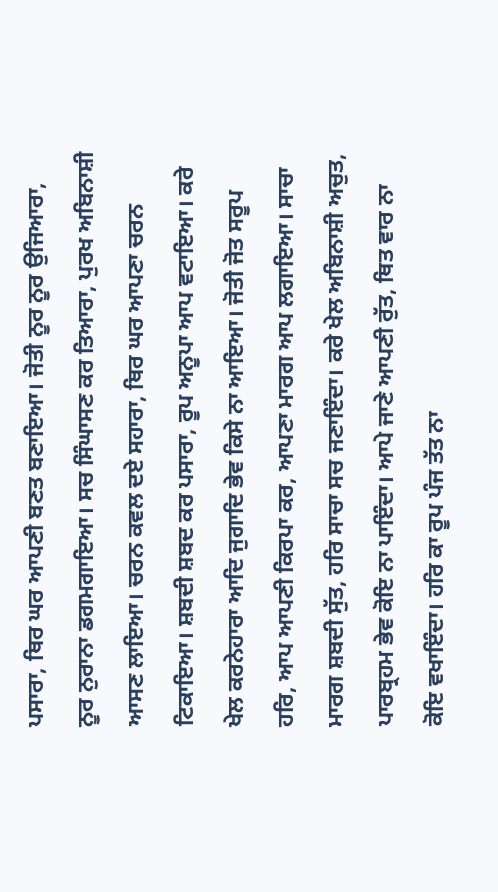ਪਸਾਰਾ, ਥਿਰ ਘਰ ਆਪਣੀ ਬਣਤ ਬਣਾਇਆ। ਜੋਤੀ ਨੂਰ ਨੂਰ ਉਜਿਆਰਾ, ਨੂਰ ਨੁਰਾਨਾ ਡਗਮਗਾਇਆ। ਸਚ ਸਿੰਘਾਸਣ ਕਰ ਤਿਆਰਾ, ਪੁਰਖ ਅਬਿਨਾਸ਼ੀ ਆਸਣ ਲਾਇਆ। ਚਰਨ ਕਵਲ ਦਏ ਸਹਾਰਾ, ਥਿਰ ਘਰ ਆਪਣਾ ਚਰਨ ਟਿਕਾਇਆ। ਸ਼ਬਦੀ ਸ਼ਬਦ ਕਰ ਪਸਾਰਾ, ਰੂਪ ਅਨੂਪਾ ਆਪ ਵਟਾਇਆ। ਕਰੇ ਖੇਲ ਕਰਨੇਹਾਰਾ ਆਦਿ ਜੁਗਾਦਿ ਭੇਵ ਕਿਸੇ ਨਾ ਆਇਆ। ਜੋਤੀ ਜੋਤ ਸਰੂਪ ਹਰਿ, ਆਪ ਆਪਣੀ ਕਿਰਪਾ ਕਰ, ਆਪਣਾ ਮਾਰਗ ਆਪ ਲਗਾਇਆ। ਸਾਚਾ ਮਾਰਗ ਸ਼ਬਦੀ ਸੁੱਤ, ਹਰਿ ਸਾਚਾ ਸਚ ਜਣਾਇੰਦਾ। ਕਰੇ ਖੇਲ ਅਬਿਨਾਸ਼ੀ ਅਚੁਤ, ਪਾਰਬ੍ਰਹਮ ਭੇਵ ਕੋਇ ਨਾ ਪਾਇੰਦਾ। ਆਪੇ ਜਾਣੇ ਆਪਣੀ ਰੁੱਤ, ਥਿਤ ਵਾਰ ਨਾ ਕੋਇ ਵਖਾਇੰਦਾ। ਹਰਿ ਕਾ ਰੂਪ ਪੰਜ ਤੱਤ ਨਾ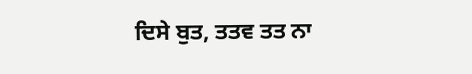ਦਿਸੇ ਬੁਤ, ਤਤਵ ਤਤ ਨਾ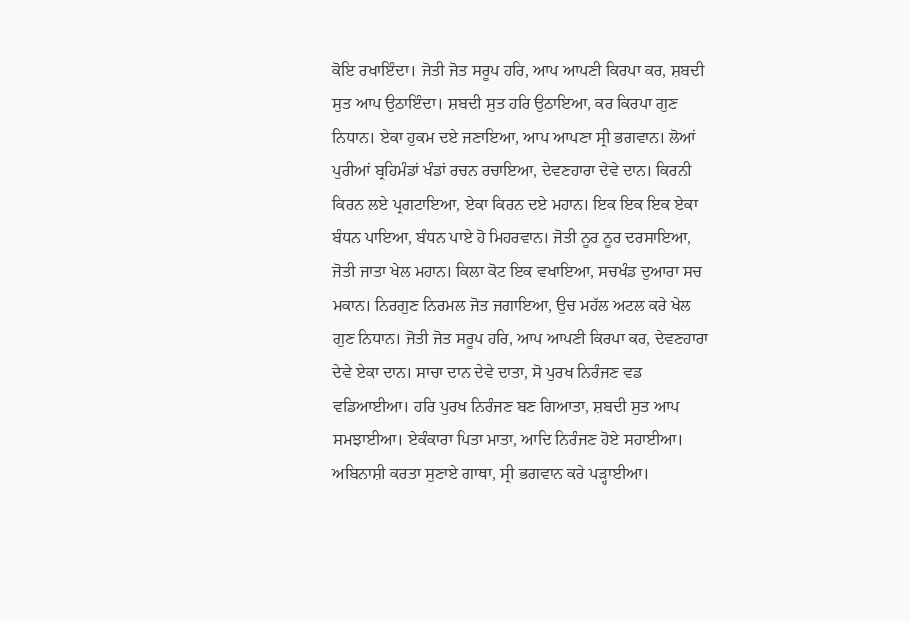ਕੋਇ ਰਖਾਇੰਦਾ। ਜੋਤੀ ਜੋਤ ਸਰੂਪ ਹਰਿ, ਆਪ ਆਪਣੀ ਕਿਰਪਾ ਕਰ, ਸ਼ਬਦੀ ਸੁਤ ਆਪ ਉਠਾਇੰਦਾ। ਸ਼ਬਦੀ ਸੁਤ ਹਰਿ ਉਠਾਇਆ, ਕਰ ਕਿਰਪਾ ਗੁਣ ਨਿਧਾਨ। ਏਕਾ ਹੁਕਮ ਦਏ ਜਣਾਇਆ, ਆਪ ਆਪਣਾ ਸ੍ਰੀ ਭਗਵਾਨ। ਲੋਆਂ ਪੁਰੀਆਂ ਬ੍ਰਹਿਮੰਡਾਂ ਖੰਡਾਂ ਰਚਨ ਰਚਾਇਆ, ਦੇਵਣਹਾਰਾ ਦੇਵੇ ਦਾਨ। ਕਿਰਨੀ ਕਿਰਨ ਲਏ ਪ੍ਰਗਟਾਇਆ, ਏਕਾ ਕਿਰਨ ਦਏ ਮਹਾਨ। ਇਕ ਇਕ ਇਕ ਏਕਾ ਬੰਧਨ ਪਾਇਆ, ਬੰਧਨ ਪਾਏ ਹੋ ਮਿਹਰਵਾਨ। ਜੋਤੀ ਨੂਰ ਨੂਰ ਦਰਸਾਇਆ, ਜੋਤੀ ਜਾਤਾ ਖੇਲ ਮਹਾਨ। ਕਿਲਾ ਕੋਟ ਇਕ ਵਖਾਇਆ, ਸਚਖੰਡ ਦੁਆਰਾ ਸਚ ਮਕਾਨ। ਨਿਰਗੁਣ ਨਿਰਮਲ ਜੋਤ ਜਗਾਇਆ, ਉਚ ਮਹੱਲ ਅਟਲ ਕਰੇ ਖੇਲ ਗੁਣ ਨਿਧਾਨ। ਜੋਤੀ ਜੋਤ ਸਰੂਪ ਹਰਿ, ਆਪ ਆਪਣੀ ਕਿਰਪਾ ਕਰ, ਦੇਵਣਹਾਰਾ ਦੇਵੇ ਏਕਾ ਦਾਨ। ਸਾਚਾ ਦਾਨ ਦੇਵੇ ਦਾਤਾ, ਸੋ ਪੁਰਖ ਨਿਰੰਜਣ ਵਡ ਵਡਿਆਈਆ। ਹਰਿ ਪੁਰਖ ਨਿਰੰਜਣ ਬਣ ਗਿਆਤਾ, ਸ਼ਬਦੀ ਸੁਤ ਆਪ ਸਮਝਾਈਆ। ਏਕੰਕਾਰਾ ਪਿਤਾ ਮਾਤਾ, ਆਦਿ ਨਿਰੰਜਣ ਹੋਏ ਸਹਾਈਆ। ਅਬਿਨਾਸ਼ੀ ਕਰਤਾ ਸੁਣਾਏ ਗਾਥਾ, ਸ੍ਰੀ ਭਗਵਾਨ ਕਰੇ ਪੜ੍ਹਾਈਆ।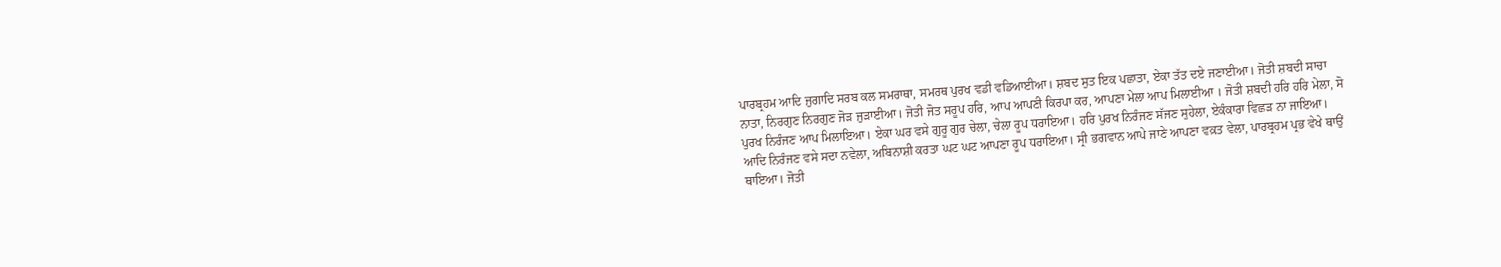ਪਾਰਬ੍ਰਹਮ ਆਦਿ ਜੁਗਾਦਿ ਸਰਬ ਕਲ ਸਮਰਾਥਾ, ਸਮਰਥ ਪੁਰਖ ਵਡੀ ਵਡਿਆਈਆ। ਸ਼ਬਦ ਸੁਤ ਇਕ ਪਛਾਤਾ, ਏਕਾ ਤੱਤ ਦਏ ਜਣਾਈਆ। ਜੋਤੀ ਸ਼ਬਦੀ ਸਾਚਾ ਨਾਤਾ, ਨਿਰਗੁਣ ਨਿਰਗੁਣ ਜੋੜ ਜੁੜਾਈਆ। ਜੋਤੀ ਜੋਤ ਸਰੂਪ ਹਰਿ, ਆਪ ਆਪਣੀ ਕਿਰਪਾ ਕਰ, ਆਪਣਾ ਮੇਲਾ ਆਪ ਮਿਲਾਈਆ । ਜੋਤੀ ਸ਼ਬਦੀ ਹਰਿ ਹਰਿ ਮੇਲਾ, ਸੋ ਪੁਰਖ ਨਿਰੰਜਣ ਆਪ ਮਿਲਾਇਆ। ਏਕਾ ਘਰ ਵਸੇ ਗੁਰੂ ਗੁਰ ਚੇਲਾ, ਚੇਲਾ ਰੂਪ ਧਰਾਇਆ। ਹਰਿ ਪੁਰਖ ਨਿਰੰਜਣ ਸੱਜਣ ਸੁਹੇਲਾ, ਏਕੰਕਾਰਾ ਵਿਛੜ ਨਾ ਜਾਇਆ। ਆਦਿ ਨਿਰੰਜਣ ਵਸੇ ਸਦਾ ਨਵੇਲਾ, ਅਬਿਨਾਸ਼ੀ ਕਰਤਾ ਘਟ ਘਟ ਆਪਣਾ ਰੂਪ ਧਰਾਇਆ। ਸ੍ਰੀ ਭਗਵਾਨ ਆਪੇ ਜਾਣੇ ਆਪਣਾ ਵਕ਼ਤ ਵੇਲਾ, ਪਾਰਬ੍ਰਹਮ ਪ੍ਰਭ ਵੇਖੇ ਥਾਉਂ ਥਾਇਆ। ਜੋਤੀ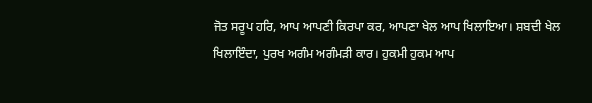ਜੋਤ ਸਰੂਪ ਹਰਿ, ਆਪ ਆਪਣੀ ਕਿਰਪਾ ਕਰ, ਆਪਣਾ ਖੇਲ ਆਪ ਖਿਲਾਇਆ। ਸ਼ਬਦੀ ਖੇਲ ਖਿਲਾਇੰਦਾ, ਪੁਰਖ ਅਗੰਮ ਅਗੰਮੜੀ ਕਾਰ। ਹੁਕਮੀ ਹੁਕਮ ਆਪ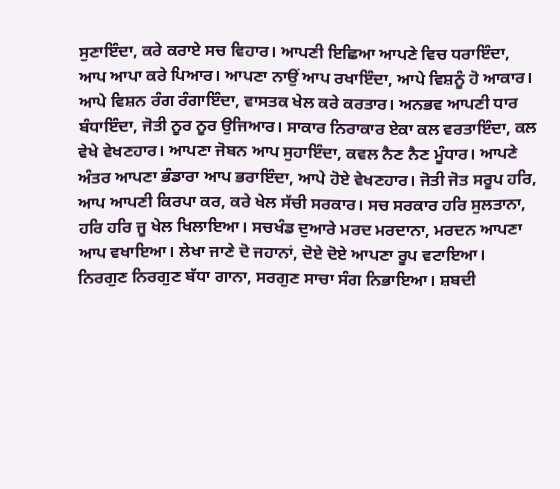ਸੁਣਾਇੰਦਾ, ਕਰੇ ਕਰਾਏ ਸਚ ਵਿਹਾਰ। ਆਪਣੀ ਇਛਿਆ ਆਪਣੇ ਵਿਚ ਧਰਾਇੰਦਾ, ਆਪ ਆਪਾ ਕਰੇ ਪਿਆਰ। ਆਪਣਾ ਨਾਉਂ ਆਪ ਰਖਾਇੰਦਾ, ਆਪੇ ਵਿਸ਼ਨੂੰ ਹੋ ਆਕਾਰ। ਆਪੇ ਵਿਸ਼ਨ ਰੰਗ ਰੰਗਾਇੰਦਾ, ਵਾਸਤਕ ਖੇਲ ਕਰੇ ਕਰਤਾਰ। ਅਨਭਵ ਆਪਣੀ ਧਾਰ ਬੰਧਾਇੰਦਾ, ਜੋਤੀ ਨੂਰ ਨੂਰ ਉਜਿਆਰ। ਸਾਕਾਰ ਨਿਰਾਕਾਰ ਏਕਾ ਕਲ ਵਰਤਾਇੰਦਾ, ਕਲ ਵੇਖੇ ਵੇਖਣਹਾਰ। ਆਪਣਾ ਜੋਬਨ ਆਪ ਸੁਹਾਇੰਦਾ, ਕਵਲ ਨੈਣ ਨੈਣ ਮੂੰਧਾਰ। ਆਪਣੇ ਅੰਤਰ ਆਪਣਾ ਭੰਡਾਰਾ ਆਪ ਭਰਾਇੰਦਾ, ਆਪੇ ਹੋਏ ਵੇਖਣਹਾਰ। ਜੋਤੀ ਜੋਤ ਸਰੂਪ ਹਰਿ, ਆਪ ਆਪਣੀ ਕਿਰਪਾ ਕਰ, ਕਰੇ ਖੇਲ ਸੱਚੀ ਸਰਕਾਰ। ਸਚ ਸਰਕਾਰ ਹਰਿ ਸੁਲਤਾਨਾ, ਹਰਿ ਹਰਿ ਜੂ ਖੇਲ ਖਿਲਾਇਆ। ਸਚਖੰਡ ਦੁਆਰੇ ਮਰਦ ਮਰਦਾਨਾ, ਮਰਦਨ ਆਪਣਾ ਆਪ ਵਖਾਇਆ। ਲੇਖਾ ਜਾਣੇ ਦੋ ਜਹਾਨਾਂ, ਦੋਏ ਦੋਏ ਆਪਣਾ ਰੂਪ ਵਟਾਇਆ। ਨਿਰਗੁਣ ਨਿਰਗੁਣ ਬੱਧਾ ਗਾਨਾ, ਸਰਗੁਣ ਸਾਚਾ ਸੰਗ ਨਿਭਾਇਆ। ਸ਼ਬਦੀ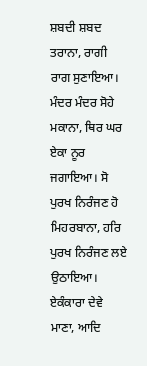ਸ਼ਬਦੀ ਸ਼ਬਦ ਤਰਾਨਾ, ਰਾਗੀ ਰਾਗ ਸੁਣਾਇਆ। ਮੰਦਰ ਮੰਦਰ ਸੋਹੇ ਮਕਾਨਾ, ਥਿਰ ਘਰ ਏਕਾ ਨੂਰ ਜਗਾਇਆ। ਸੋ ਪੁਰਖ ਨਿਰੰਜਣ ਹੋ ਮਿਹਰਬਾਨਾ, ਹਰਿ ਪੁਰਖ ਨਿਰੰਜਣ ਲਏ ਉਠਾਇਆ। ਏਕੰਕਾਰਾ ਦੇਵੇ ਮਾਣਾ, ਆਦਿ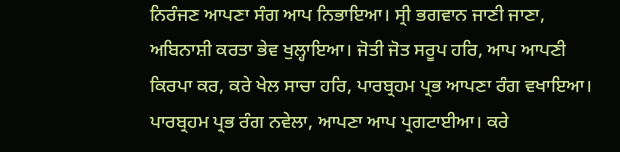ਨਿਰੰਜਣ ਆਪਣਾ ਸੰਗ ਆਪ ਨਿਭਾਇਆ। ਸ੍ਰੀ ਭਗਵਾਨ ਜਾਣੀ ਜਾਣਾ, ਅਬਿਨਾਸ਼ੀ ਕਰਤਾ ਭੇਵ ਖੁਲ੍ਹਾਇਆ। ਜੋਤੀ ਜੋਤ ਸਰੂਪ ਹਰਿ, ਆਪ ਆਪਣੀ ਕਿਰਪਾ ਕਰ, ਕਰੇ ਖੇਲ ਸਾਚਾ ਹਰਿ, ਪਾਰਬ੍ਰਹਮ ਪ੍ਰਭ ਆਪਣਾ ਰੰਗ ਵਖਾਇਆ। ਪਾਰਬ੍ਰਹਮ ਪ੍ਰਭ ਰੰਗ ਨਵੇਲਾ, ਆਪਣਾ ਆਪ ਪ੍ਰਗਟਾਈਆ। ਕਰੇ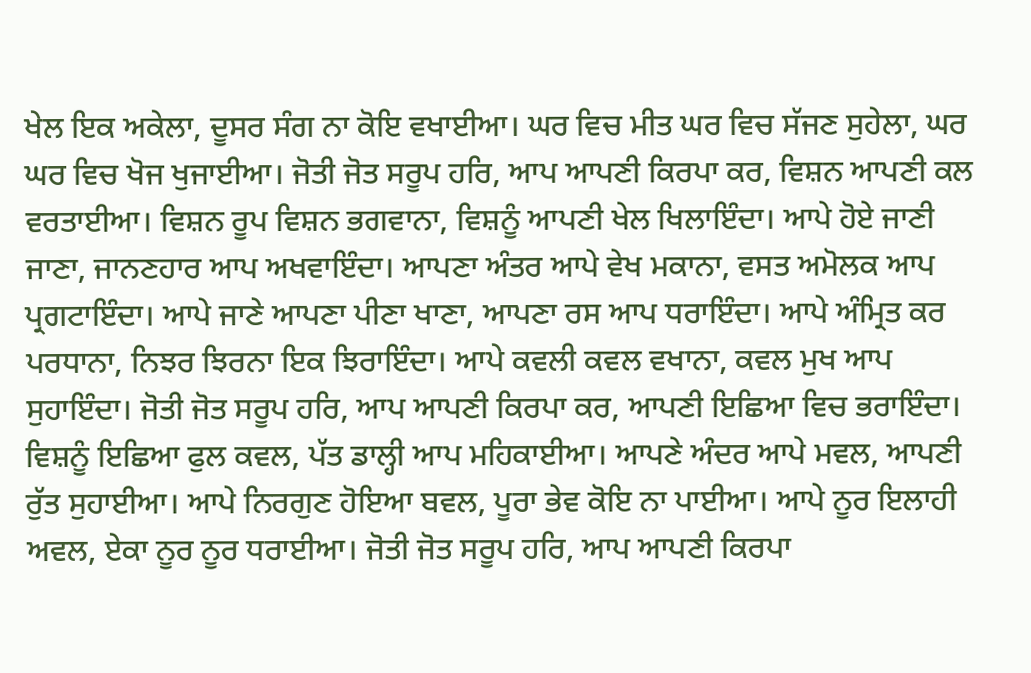ਖੇਲ ਇਕ ਅਕੇਲਾ, ਦੂਸਰ ਸੰਗ ਨਾ ਕੋਇ ਵਖਾਈਆ। ਘਰ ਵਿਚ ਮੀਤ ਘਰ ਵਿਚ ਸੱਜਣ ਸੁਹੇਲਾ, ਘਰ ਘਰ ਵਿਚ ਖੋਜ ਖੁਜਾਈਆ। ਜੋਤੀ ਜੋਤ ਸਰੂਪ ਹਰਿ, ਆਪ ਆਪਣੀ ਕਿਰਪਾ ਕਰ, ਵਿਸ਼ਨ ਆਪਣੀ ਕਲ ਵਰਤਾਈਆ। ਵਿਸ਼ਨ ਰੂਪ ਵਿਸ਼ਨ ਭਗਵਾਨਾ, ਵਿਸ਼ਨੂੰ ਆਪਣੀ ਖੇਲ ਖਿਲਾਇੰਦਾ। ਆਪੇ ਹੋਏ ਜਾਣੀ ਜਾਣਾ, ਜਾਨਣਹਾਰ ਆਪ ਅਖਵਾਇੰਦਾ। ਆਪਣਾ ਅੰਤਰ ਆਪੇ ਵੇਖ ਮਕਾਨਾ, ਵਸਤ ਅਮੋਲਕ ਆਪ ਪ੍ਰਗਟਾਇੰਦਾ। ਆਪੇ ਜਾਣੇ ਆਪਣਾ ਪੀਣਾ ਖਾਣਾ, ਆਪਣਾ ਰਸ ਆਪ ਧਰਾਇੰਦਾ। ਆਪੇ ਅੰਮ੍ਰਿਤ ਕਰ ਪਰਧਾਨਾ, ਨਿਝਰ ਝਿਰਨਾ ਇਕ ਝਿਰਾਇੰਦਾ। ਆਪੇ ਕਵਲੀ ਕਵਲ ਵਖਾਨਾ, ਕਵਲ ਮੁਖ ਆਪ ਸੁਹਾਇੰਦਾ। ਜੋਤੀ ਜੋਤ ਸਰੂਪ ਹਰਿ, ਆਪ ਆਪਣੀ ਕਿਰਪਾ ਕਰ, ਆਪਣੀ ਇਛਿਆ ਵਿਚ ਭਰਾਇੰਦਾ। ਵਿਸ਼ਨੂੰ ਇਛਿਆ ਫੁਲ ਕਵਲ, ਪੱਤ ਡਾਲ੍ਹੀ ਆਪ ਮਹਿਕਾਈਆ। ਆਪਣੇ ਅੰਦਰ ਆਪੇ ਮਵਲ, ਆਪਣੀ ਰੁੱਤ ਸੁਹਾਈਆ। ਆਪੇ ਨਿਰਗੁਣ ਹੋਇਆ ਬਵਲ, ਪੂਰਾ ਭੇਵ ਕੋਇ ਨਾ ਪਾਈਆ। ਆਪੇ ਨੂਰ ਇਲਾਹੀ ਅਵਲ, ਏਕਾ ਨੂਰ ਨੂਰ ਧਰਾਈਆ। ਜੋਤੀ ਜੋਤ ਸਰੂਪ ਹਰਿ, ਆਪ ਆਪਣੀ ਕਿਰਪਾ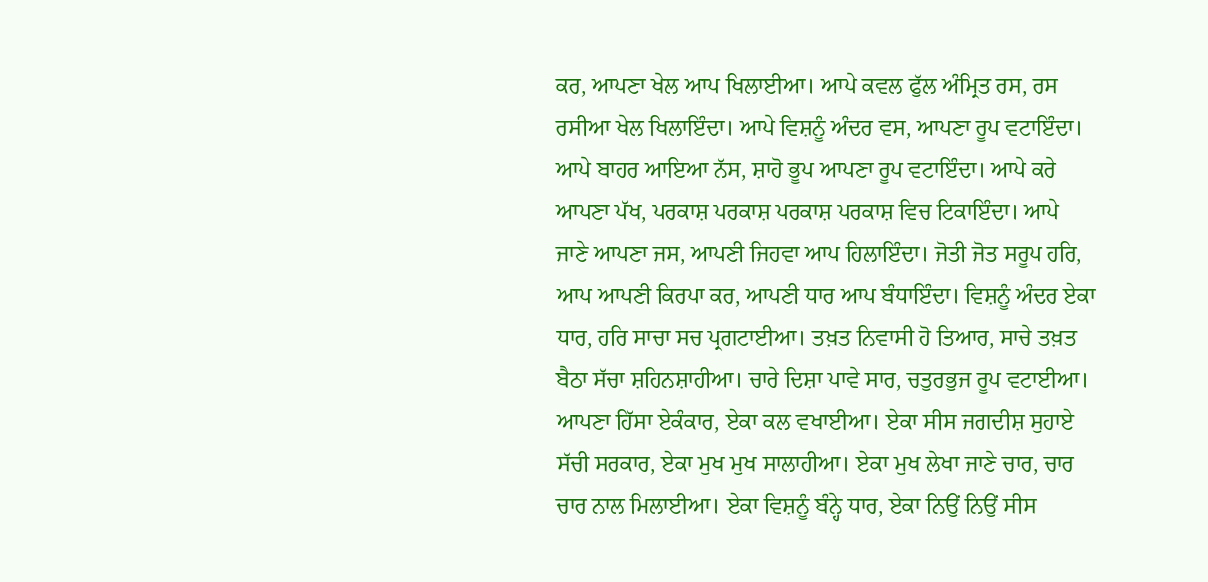ਕਰ, ਆਪਣਾ ਖੇਲ ਆਪ ਖਿਲਾਈਆ। ਆਪੇ ਕਵਲ ਫੁੱਲ ਅੰਮ੍ਰਿਤ ਰਸ, ਰਸ ਰਸੀਆ ਖੇਲ ਖਿਲਾਇੰਦਾ। ਆਪੇ ਵਿਸ਼ਨੂੰ ਅੰਦਰ ਵਸ, ਆਪਣਾ ਰੂਪ ਵਟਾਇੰਦਾ। ਆਪੇ ਬਾਹਰ ਆਇਆ ਨੱਸ, ਸ਼ਾਹੋ ਭੂਪ ਆਪਣਾ ਰੂਪ ਵਟਾਇੰਦਾ। ਆਪੇ ਕਰੇ ਆਪਣਾ ਪੱਖ, ਪਰਕਾਸ਼ ਪਰਕਾਸ਼ ਪਰਕਾਸ਼ ਪਰਕਾਸ਼ ਵਿਚ ਟਿਕਾਇੰਦਾ। ਆਪੇ ਜਾਣੇ ਆਪਣਾ ਜਸ, ਆਪਣੀ ਜਿਹਵਾ ਆਪ ਹਿਲਾਇੰਦਾ। ਜੋਤੀ ਜੋਤ ਸਰੂਪ ਹਰਿ, ਆਪ ਆਪਣੀ ਕਿਰਪਾ ਕਰ, ਆਪਣੀ ਧਾਰ ਆਪ ਬੰਧਾਇੰਦਾ। ਵਿਸ਼ਨੂੰ ਅੰਦਰ ਏਕਾ ਧਾਰ, ਹਰਿ ਸਾਚਾ ਸਚ ਪ੍ਰਗਟਾਈਆ। ਤਖ਼ਤ ਨਿਵਾਸੀ ਹੋ ਤਿਆਰ, ਸਾਚੇ ਤਖ਼ਤ ਬੈਠਾ ਸੱਚਾ ਸ਼ਹਿਨਸ਼ਾਹੀਆ। ਚਾਰੇ ਦਿਸ਼ਾ ਪਾਵੇ ਸਾਰ, ਚਤੁਰਭੁਜ ਰੂਪ ਵਟਾਈਆ। ਆਪਣਾ ਹਿੱਸਾ ਏਕੰਕਾਰ, ਏਕਾ ਕਲ ਵਖਾਈਆ। ਏਕਾ ਸੀਸ ਜਗਦੀਸ਼ ਸੁਹਾਏ ਸੱਚੀ ਸਰਕਾਰ, ਏਕਾ ਮੁਖ ਮੁਖ ਸਾਲਾਹੀਆ। ਏਕਾ ਮੁਖ ਲੇਖਾ ਜਾਣੇ ਚਾਰ, ਚਾਰ ਚਾਰ ਨਾਲ ਮਿਲਾਈਆ। ਏਕਾ ਵਿਸ਼ਨੂੰ ਬੰਨ੍ਹੇ ਧਾਰ, ਏਕਾ ਨਿਉਂ ਨਿਉਂ ਸੀਸ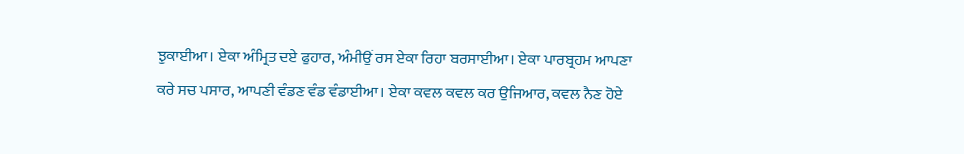ਝੁਕਾਈਆ। ਏਕਾ ਅੰਮ੍ਰਿਤ ਦਏ ਫੁਹਾਰ, ਅੰਮੀਉਂ ਰਸ ਏਕਾ ਰਿਹਾ ਬਰਸਾਈਆ। ਏਕਾ ਪਾਰਬ੍ਰਹਮ ਆਪਣਾ ਕਰੇ ਸਚ ਪਸਾਰ, ਆਪਣੀ ਵੰਡਣ ਵੰਡ ਵੰਡਾਈਆ। ਏਕਾ ਕਵਲ ਕਵਲ ਕਰ ਉਜਿਆਰ, ਕਵਲ ਨੈਣ ਹੋਏ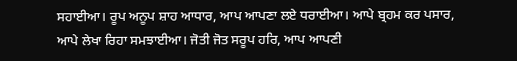ਸਹਾਈਆ। ਰੂਪ ਅਨੂਪ ਸ਼ਾਹ ਆਧਾਰ, ਆਪ ਆਪਣਾ ਲਏ ਧਰਾਈਆ। ਆਪੇ ਬ੍ਰਹਮ ਕਰ ਪਸਾਰ, ਆਪੇ ਲੇਖਾ ਰਿਹਾ ਸਮਝਾਈਆ। ਜੋਤੀ ਜੋਤ ਸਰੂਪ ਹਰਿ, ਆਪ ਆਪਣੀ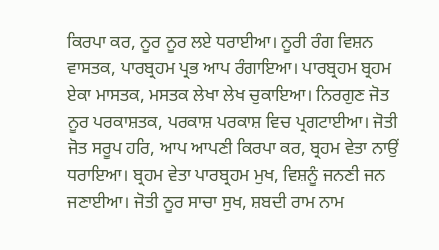ਕਿਰਪਾ ਕਰ, ਨੂਰ ਨੂਰ ਲਏ ਧਰਾਈਆ। ਨੂਰੀ ਰੰਗ ਵਿਸ਼ਨ ਵਾਸਤਕ, ਪਾਰਬ੍ਰਹਮ ਪ੍ਰਭ ਆਪ ਰੰਗਾਇਆ। ਪਾਰਬ੍ਰਹਮ ਬ੍ਰਹਮ ਏਕਾ ਮਾਸਤਕ, ਮਸਤਕ ਲੇਖਾ ਲੇਖ ਚੁਕਾਇਆ। ਨਿਰਗੁਣ ਜੋਤ ਨੂਰ ਪਰਕਾਸ਼ਤਕ, ਪਰਕਾਸ਼ ਪਰਕਾਸ਼ ਵਿਚ ਪ੍ਰਗਟਾਈਆ। ਜੋਤੀ ਜੋਤ ਸਰੂਪ ਹਰਿ, ਆਪ ਆਪਣੀ ਕਿਰਪਾ ਕਰ, ਬ੍ਰਹਮ ਵੇਤਾ ਨਾਉਂ ਧਰਾਇਆ। ਬ੍ਰਹਮ ਵੇਤਾ ਪਾਰਬ੍ਰਹਮ ਮੁਖ, ਵਿਸ਼ਨੂੰ ਜਨਣੀ ਜਨ ਜਣਾਈਆ। ਜੋਤੀ ਨੂਰ ਸਾਚਾ ਸੁਖ, ਸ਼ਬਦੀ ਰਾਮ ਨਾਮ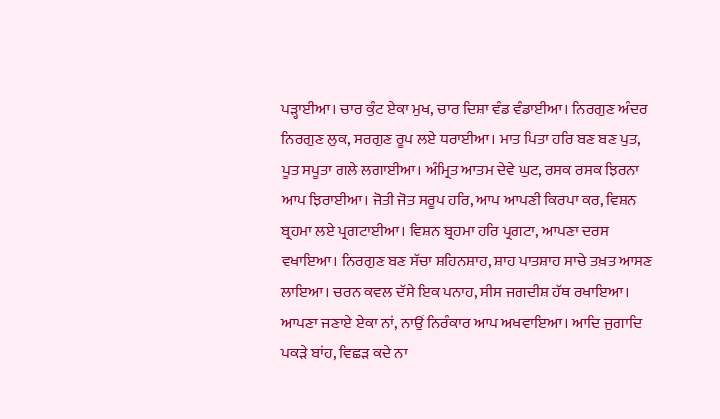ਪੜ੍ਹਾਈਆ। ਚਾਰ ਕੁੰਟ ਏਕਾ ਮੁਖ, ਚਾਰ ਦਿਸ਼ਾ ਵੰਡ ਵੰਡਾਈਆ। ਨਿਰਗੁਣ ਅੰਦਰ ਨਿਰਗੁਣ ਲੁਕ, ਸਰਗੁਣ ਰੂਪ ਲਏ ਧਰਾਈਆ। ਮਾਤ ਪਿਤਾ ਹਰਿ ਬਣ ਬਣ ਪੁਤ, ਪੂਤ ਸਪੂਤਾ ਗਲੇ ਲਗਾਈਆ। ਅੰਮ੍ਰਿਤ ਆਤਮ ਦੇਵੇ ਘੁਟ, ਰਸਕ ਰਸਕ ਝਿਰਨਾ ਆਪ ਝਿਰਾਈਆ। ਜੋਤੀ ਜੋਤ ਸਰੂਪ ਹਰਿ, ਆਪ ਆਪਣੀ ਕਿਰਪਾ ਕਰ, ਵਿਸ਼ਨ ਬ੍ਰਹਮਾ ਲਏ ਪ੍ਰਗਟਾਈਆ। ਵਿਸ਼ਨ ਬ੍ਰਹਮਾ ਹਰਿ ਪ੍ਰਗਟਾ, ਆਪਣਾ ਦਰਸ ਵਖਾਇਆ। ਨਿਰਗੁਣ ਬਣ ਸੱਚਾ ਸ਼ਹਿਨਸ਼ਾਹ, ਸ਼ਾਹ ਪਾਤਸ਼ਾਹ ਸਾਚੇ ਤਖ਼ਤ ਆਸਣ ਲਾਇਆ। ਚਰਨ ਕਵਲ ਦੱਸੇ ਇਕ ਪਨਾਹ, ਸੀਸ ਜਗਦੀਸ਼ ਹੱਥ ਰਖਾਇਆ। ਆਪਣਾ ਜਣਾਏ ਏਕਾ ਨਾਂ, ਨਾਉਂ ਨਿਰੰਕਾਰ ਆਪ ਅਖਵਾਇਆ। ਆਦਿ ਜੁਗਾਦਿ ਪਕੜੇ ਬਾਂਹ, ਵਿਛੜ ਕਦੇ ਨਾ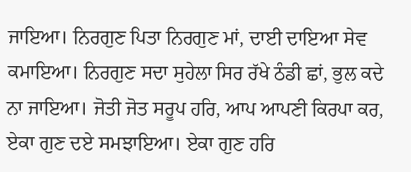ਜਾਇਆ। ਨਿਰਗੁਣ ਪਿਤਾ ਨਿਰਗੁਣ ਮਾਂ, ਦਾਈ ਦਾਇਆ ਸੇਵ ਕਮਾਇਆ। ਨਿਰਗੁਣ ਸਦਾ ਸੁਹੇਲਾ ਸਿਰ ਰੱਖੇ ਠੰਡੀ ਛਾਂ, ਭੁਲ ਕਦੇ ਨਾ ਜਾਇਆ। ਜੋਤੀ ਜੋਤ ਸਰੂਪ ਹਰਿ, ਆਪ ਆਪਣੀ ਕਿਰਪਾ ਕਰ, ਏਕਾ ਗੁਣ ਦਏ ਸਮਝਾਇਆ। ਏਕਾ ਗੁਣ ਹਰਿ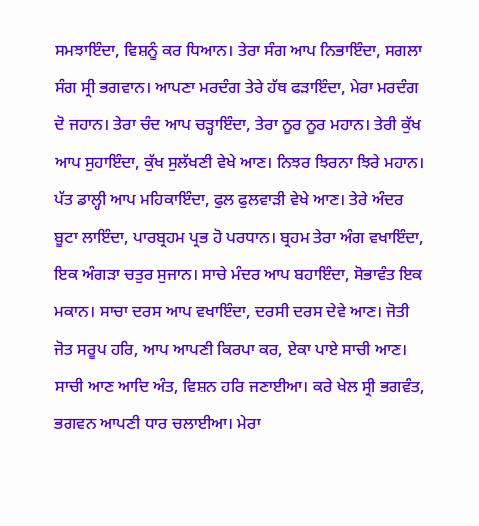ਸਮਝਾਇੰਦਾ, ਵਿਸ਼ਨੂੰ ਕਰ ਧਿਆਨ। ਤੇਰਾ ਸੰਗ ਆਪ ਨਿਭਾਇੰਦਾ, ਸਗਲਾ ਸੰਗ ਸ੍ਰੀ ਭਗਵਾਨ। ਆਪਣਾ ਮਰਦੰਗ ਤੇਰੇ ਹੱਥ ਫੜਾਇੰਦਾ, ਮੇਰਾ ਮਰਦੰਗ ਦੋ ਜਹਾਨ। ਤੇਰਾ ਚੰਦ ਆਪ ਚੜ੍ਹਾਇੰਦਾ, ਤੇਰਾ ਨੂਰ ਨੂਰ ਮਹਾਨ। ਤੇਰੀ ਕੁੱਖ ਆਪ ਸੁਹਾਇੰਦਾ, ਕੁੱਖ ਸੁਲੱਖਣੀ ਵੇਖੇ ਆਣ। ਨਿਝਰ ਝਿਰਨਾ ਝਿਰੇ ਮਹਾਨ। ਪੱਤ ਡਾਲ੍ਹੀ ਆਪ ਮਹਿਕਾਇੰਦਾ, ਫੁਲ ਫੁਲਵਾੜੀ ਵੇਖੇ ਆਣ। ਤੇਰੇ ਅੰਦਰ ਬੂਟਾ ਲਾਇੰਦਾ, ਪਾਰਬ੍ਰਹਮ ਪ੍ਰਭ ਹੋ ਪਰਧਾਨ। ਬ੍ਰਹਮ ਤੇਰਾ ਅੰਗ ਵਖਾਇੰਦਾ, ਇਕ ਅੰਗੜਾ ਚਤੁਰ ਸੁਜਾਨ। ਸਾਚੇ ਮੰਦਰ ਆਪ ਬਹਾਇੰਦਾ, ਸੋਭਾਵੰਤ ਇਕ ਮਕਾਨ। ਸਾਚਾ ਦਰਸ ਆਪ ਵਖਾਇੰਦਾ, ਦਰਸੀ ਦਰਸ ਦੇਵੇ ਆਣ। ਜੋਤੀ ਜੋਤ ਸਰੂਪ ਹਰਿ, ਆਪ ਆਪਣੀ ਕਿਰਪਾ ਕਰ, ਏਕਾ ਪਾਏ ਸਾਚੀ ਆਣ। ਸਾਚੀ ਆਣ ਆਦਿ ਅੰਤ, ਵਿਸ਼ਨ ਹਰਿ ਜਣਾਈਆ। ਕਰੇ ਖੇਲ ਸ੍ਰੀ ਭਗਵੰਤ, ਭਗਵਨ ਆਪਣੀ ਧਾਰ ਚਲਾਈਆ। ਮੇਰਾ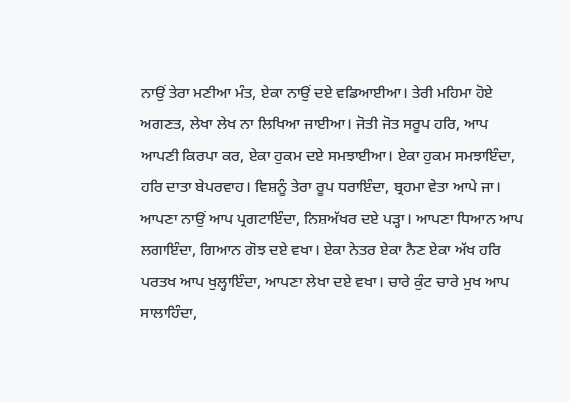ਨਾਉਂ ਤੇਰਾ ਮਣੀਆ ਮੰਤ, ਏਕਾ ਨਾਉਂ ਦਏ ਵਡਿਆਈਆ। ਤੇਰੀ ਮਹਿਮਾ ਹੋਏ ਅਗਣਤ, ਲੇਖਾ ਲੇਖ ਨਾ ਲਿਖਿਆ ਜਾਈਆ। ਜੋਤੀ ਜੋਤ ਸਰੂਪ ਹਰਿ, ਆਪ ਆਪਣੀ ਕਿਰਪਾ ਕਰ, ਏਕਾ ਹੁਕਮ ਦਏ ਸਮਝਾਈਆ। ਏਕਾ ਹੁਕਮ ਸਮਝਾਇੰਦਾ, ਹਰਿ ਦਾਤਾ ਬੇਪਰਵਾਹ। ਵਿਸ਼ਨੂੰ ਤੇਰਾ ਰੂਪ ਧਰਾਇੰਦਾ, ਬ੍ਰਹਮਾ ਵੇਤਾ ਆਪੇ ਜਾ। ਆਪਣਾ ਨਾਉਂ ਆਪ ਪ੍ਰਗਟਾਇੰਦਾ, ਨਿਸ਼ਅੱਖਰ ਦਏ ਪੜ੍ਹਾ। ਆਪਣਾ ਧਿਆਨ ਆਪ ਲਗਾਇੰਦਾ, ਗਿਆਨ ਗੋਝ ਦਏ ਵਖਾ। ਏਕਾ ਨੇਤਰ ਏਕਾ ਨੈਣ ਏਕਾ ਅੱਖ ਹਰਿ ਪਰਤਖ ਆਪ ਖੁਲ੍ਹਾਇੰਦਾ, ਆਪਣਾ ਲੇਖਾ ਦਏ ਵਖਾ। ਚਾਰੇ ਕੁੰਟ ਚਾਰੇ ਮੁਖ ਆਪ ਸਾਲਾਹਿੰਦਾ,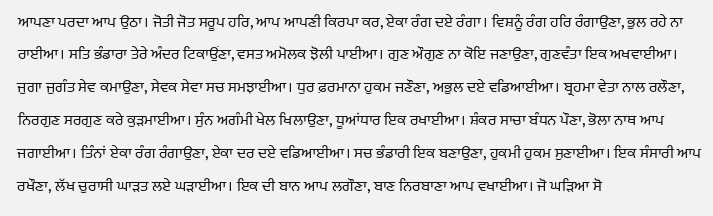ਆਪਣਾ ਪਰਦਾ ਆਪ ਉਠਾ। ਜੋਤੀ ਜੋਤ ਸਰੂਪ ਹਰਿ, ਆਪ ਆਪਣੀ ਕਿਰਪਾ ਕਰ, ਏਕਾ ਰੰਗ ਦਏ ਰੰਗਾ। ਵਿਸ਼ਨੂੰ ਰੰਗ ਹਰਿ ਰੰਗਾਉਣਾ, ਭੁਲ ਰਹੇ ਨਾ ਰਾਈਆ। ਸਤਿ ਭੰਡਾਰਾ ਤੇਰੇ ਅੰਦਰ ਟਿਕਾਉਂਣਾ, ਵਸਤ ਅਮੋਲਕ ਝੋਲੀ ਪਾਈਆ। ਗੁਣ ਔਗੁਣ ਨਾ ਕੋਇ ਜਣਾਉਣਾ, ਗੁਣਵੰਤਾ ਇਕ ਅਖਵਾਈਆ। ਜੁਗਾ ਜੁਗੰਤ ਸੇਵ ਕਮਾਉਣਾ, ਸੇਵਕ ਸੇਵਾ ਸਚ ਸਮਝਾਈਆ। ਧੁਰ ਫ਼ਰਮਾਨਾ ਹੁਕਮ ਜਣੌਣਾ, ਅਭੁਲ ਦਏ ਵਡਿਆਈਆ। ਬ੍ਰਹਮਾ ਵੇਤਾ ਨਾਲ ਰਲੌਣਾ, ਨਿਰਗੁਣ ਸਰਗੁਣ ਕਰੇ ਕੁੜਮਾਈਆ। ਸੁੰਨ ਅਗੰਮੀ ਖੇਲ ਖਿਲਾਉਣਾ, ਧੂਆਂਧਾਰ ਇਕ ਰਖਾਈਆ। ਸ਼ੰਕਰ ਸਾਚਾ ਬੰਧਨ ਪੌਣਾ, ਭੋਲਾ ਨਾਥ ਆਪ ਜਗਾਈਆ। ਤਿੰਨਾਂ ਏਕਾ ਰੰਗ ਰੰਗਾਉਣਾ, ਏਕਾ ਦਰ ਦਏ ਵਡਿਆਈਆ। ਸਚ ਭੰਡਾਰੀ ਇਕ ਬਣਾਉਣਾ, ਹੁਕਮੀ ਹੁਕਮ ਸੁਣਾਈਆ। ਇਕ ਸੰਸਾਰੀ ਆਪ ਰਖੌਣਾ, ਲੱਖ ਚੁਰਾਸੀ ਘਾੜਤ ਲਏ ਘੜਾਈਆ। ਇਕ ਦੀ ਬਾਨ ਆਪ ਲਗੌਣਾ, ਬਾਣ ਨਿਰਬਾਣਾ ਆਪ ਵਖਾਈਆ। ਜੋ ਘੜਿਆ ਸੋ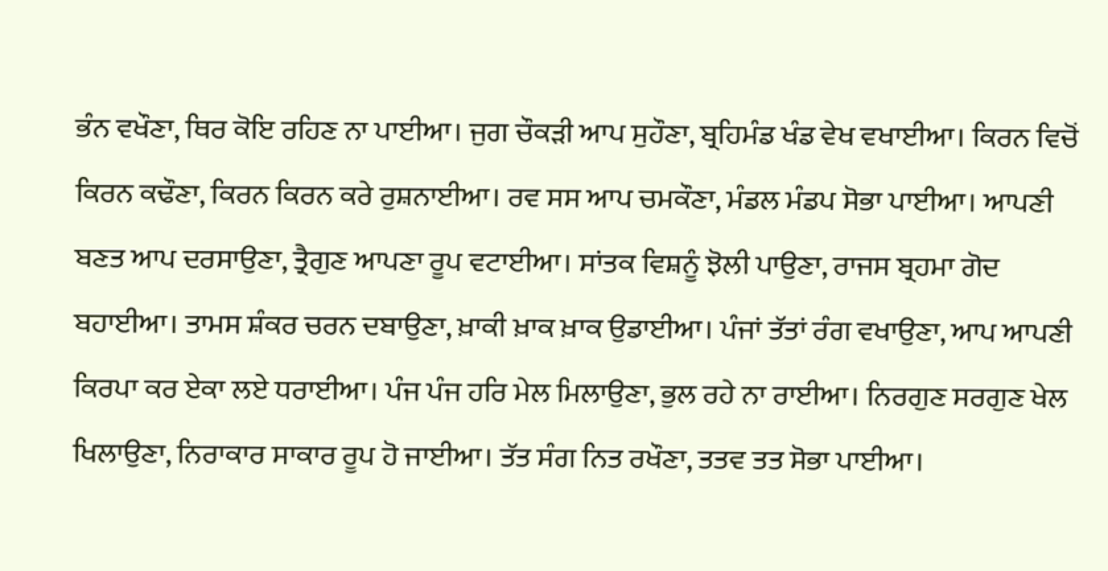ਭੰਨ ਵਖੌਣਾ, ਥਿਰ ਕੋਇ ਰਹਿਣ ਨਾ ਪਾਈਆ। ਜੁਗ ਚੌਕੜੀ ਆਪ ਸੁਹੌਣਾ, ਬ੍ਰਹਿਮੰਡ ਖੰਡ ਵੇਖ ਵਖਾਈਆ। ਕਿਰਨ ਵਿਚੋਂ ਕਿਰਨ ਕਢੌਣਾ, ਕਿਰਨ ਕਿਰਨ ਕਰੇ ਰੁਸ਼ਨਾਈਆ। ਰਵ ਸਸ ਆਪ ਚਮਕੌਣਾ, ਮੰਡਲ ਮੰਡਪ ਸੋਭਾ ਪਾਈਆ। ਆਪਣੀ ਬਣਤ ਆਪ ਦਰਸਾਉਣਾ, ਤ੍ਰੈਗੁਣ ਆਪਣਾ ਰੂਪ ਵਟਾਈਆ। ਸਾਂਤਕ ਵਿਸ਼ਨੂੰ ਝੋਲੀ ਪਾਉਣਾ, ਰਾਜਸ ਬ੍ਰਹਮਾ ਗੋਦ ਬਹਾਈਆ। ਤਾਮਸ ਸ਼ੰਕਰ ਚਰਨ ਦਬਾਉਣਾ, ਖ਼ਾਕੀ ਖ਼ਾਕ ਖ਼ਾਕ ਉਡਾਈਆ। ਪੰਜਾਂ ਤੱਤਾਂ ਰੰਗ ਵਖਾਉਣਾ, ਆਪ ਆਪਣੀ ਕਿਰਪਾ ਕਰ ਏਕਾ ਲਏ ਧਰਾਈਆ। ਪੰਜ ਪੰਜ ਹਰਿ ਮੇਲ ਮਿਲਾਉਣਾ, ਭੁਲ ਰਹੇ ਨਾ ਰਾਈਆ। ਨਿਰਗੁਣ ਸਰਗੁਣ ਖੇਲ ਖਿਲਾਉਣਾ, ਨਿਰਾਕਾਰ ਸਾਕਾਰ ਰੂਪ ਹੋ ਜਾਈਆ। ਤੱਤ ਸੰਗ ਨਿਤ ਰਖੌਣਾ, ਤਤਵ ਤਤ ਸੋਭਾ ਪਾਈਆ।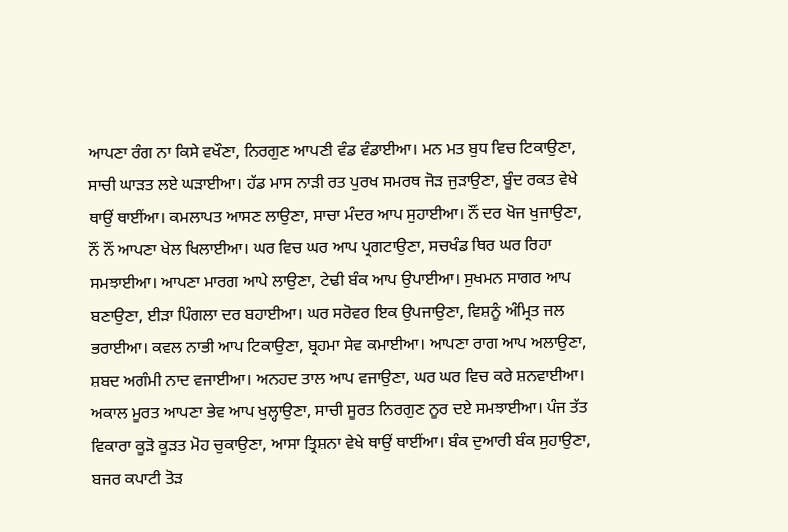ਆਪਣਾ ਰੰਗ ਨਾ ਕਿਸੇ ਵਖੌਣਾ, ਨਿਰਗੁਣ ਆਪਣੀ ਵੰਡ ਵੰਡਾਈਆ। ਮਨ ਮਤ ਬੁਧ ਵਿਚ ਟਿਕਾਉਣਾ, ਸਾਚੀ ਘਾੜਤ ਲਏ ਘੜਾਈਆ। ਹੱਡ ਮਾਸ ਨਾੜੀ ਰਤ ਪੁਰਖ ਸਮਰਥ ਜੋੜ ਜੁੜਾਉਣਾ, ਬੂੰਦ ਰਕਤ ਵੇਖੇ ਥਾਉਂ ਥਾਈਂਆ। ਕਮਲਾਪਤ ਆਸਣ ਲਾਉਣਾ, ਸਾਚਾ ਮੰਦਰ ਆਪ ਸੁਹਾਈਆ। ਨੌਂ ਦਰ ਖੋਜ ਖੁਜਾਉਣਾ, ਨੌਂ ਨੌਂ ਆਪਣਾ ਖੇਲ ਖਿਲਾਈਆ। ਘਰ ਵਿਚ ਘਰ ਆਪ ਪ੍ਰਗਟਾਉਣਾ, ਸਚਖੰਡ ਥਿਰ ਘਰ ਰਿਹਾ ਸਮਝਾਈਆ। ਆਪਣਾ ਮਾਰਗ ਆਪੇ ਲਾਉਣਾ, ਟੇਢੀ ਬੰਕ ਆਪ ਉਪਾਈਆ। ਸੁਖਮਨ ਸਾਗਰ ਆਪ ਬਣਾਉਣਾ, ਈੜਾ ਪਿੰਗਲਾ ਦਰ ਬਹਾਈਆ। ਘਰ ਸਰੋਵਰ ਇਕ ਉਪਜਾਉਣਾ, ਵਿਸ਼ਨੂੰ ਅੰਮ੍ਰਿਤ ਜਲ ਭਰਾਈਆ। ਕਵਲ ਨਾਭੀ ਆਪ ਟਿਕਾਉਣਾ, ਬ੍ਰਹਮਾ ਸੇਵ ਕਮਾਈਆ। ਆਪਣਾ ਰਾਗ ਆਪ ਅਲਾਉਣਾ, ਸ਼ਬਦ ਅਗੰਮੀ ਨਾਦ ਵਜਾਈਆ। ਅਨਹਦ ਤਾਲ ਆਪ ਵਜਾਉਣਾ, ਘਰ ਘਰ ਵਿਚ ਕਰੇ ਸ਼ਨਵਾਈਆ। ਅਕਾਲ ਮੂਰਤ ਆਪਣਾ ਭੇਵ ਆਪ ਖੁਲ੍ਹਾਉਣਾ, ਸਾਚੀ ਸੂਰਤ ਨਿਰਗੁਣ ਨੂਰ ਦਏ ਸਮਝਾਈਆ। ਪੰਜ ਤੱਤ ਵਿਕਾਰਾ ਕੂੜੋ ਕੂੜਤ ਮੋਹ ਚੁਕਾਉਣਾ, ਆਸਾ ਤ੍ਰਿਸ਼ਨਾ ਵੇਖੇ ਥਾਉਂ ਥਾਈਂਆ। ਬੰਕ ਦੁਆਰੀ ਬੰਕ ਸੁਹਾਉਣਾ, ਬਜਰ ਕਪਾਟੀ ਤੋੜ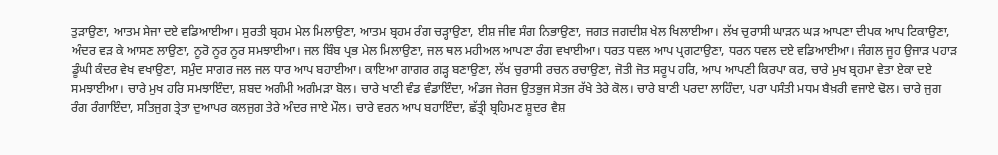ਤੁੜਾਉਣਾ, ਆਤਮ ਸੇਜਾ ਦਏ ਵਡਿਆਈਆ। ਸੁਰਤੀ ਬ੍ਰਹਮ ਮੇਲ ਮਿਲਾਉਣਾ, ਆਤਮ ਬ੍ਰਹਮ ਰੰਗ ਚੜ੍ਹਾਉਣਾ, ਈਸ਼ ਜੀਵ ਸੰਗ ਨਿਭਾਉਣਾ, ਜਗਤ ਜਗਦੀਸ਼ ਖੇਲ ਖਿਲਾਈਆ। ਲੱਖ ਚੁਰਾਸੀ ਘਾੜਨ ਘੜ ਆਪਣਾ ਦੀਪਕ ਆਪ ਟਿਕਾਉਣਾ, ਅੰਦਰ ਵੜ ਕੇ ਆਸਣ ਲਾਉਣਾ, ਨੂਰੋ ਨੂਰ ਨੂਰ ਸਮਝਾਈਆ। ਜਲ ਬਿੰਬ ਪ੍ਰਭ ਮੇਲ ਮਿਲਾਉਣਾ, ਜਲ ਥਲ ਮਹੀਅਲ ਆਪਣਾ ਰੰਗ ਵਖਾਈਆ। ਧਰਤ ਧਵਲ ਆਪ ਪ੍ਰਗਟਾਉਣਾ, ਧਰਨ ਧਵਲ ਦਏ ਵਡਿਆਈਆ। ਜੰਗਲ ਜੂਹ ਉਜਾੜ ਪਹਾੜ ਡੂੰਘੀ ਕੰਦਰ ਵੇਖ ਵਖਾਉਣਾ, ਸਮੁੰਦ ਸਾਗਰ ਜਲ ਜਲ ਧਾਰ ਆਪ ਬਹਾਈਆ। ਕਾਇਆ ਗਾਗਰ ਗੜ੍ਹ ਬਣਾਉਣਾ, ਲੱਖ ਚੁਰਾਸੀ ਰਚਨ ਰਚਾਉਣਾ, ਜੋਤੀ ਜੋਤ ਸਰੂਪ ਹਰਿ, ਆਪ ਆਪਣੀ ਕਿਰਪਾ ਕਰ, ਚਾਰੇ ਮੁਖ ਬ੍ਰਹਮਾ ਵੇਤਾ ਏਕਾ ਦਏ ਸਮਝਾਈਆ। ਚਾਰੇ ਮੁਖ ਹਰਿ ਸਮਝਾਇੰਦਾ, ਸ਼ਬਦ ਅਗੰਮੀ ਅਗੰਮੜਾ ਬੋਲ। ਚਾਰੇ ਖਾਣੀ ਵੰਡ ਵੰਡਾਇੰਦਾ, ਅੰਡਜ ਜੇਰਜ ਉਤਭੁਜ ਸੇਤਜ ਰੱਖੇ ਤੇਰੇ ਕੋਲ। ਚਾਰੇ ਬਾਣੀ ਪਰਦਾ ਲਾਹਿੰਦਾ, ਪਰਾ ਪਸੰਤੀ ਮਧਮ ਬੈਖ਼ਰੀ ਵਜਾਏ ਢੋਲ। ਚਾਰੇ ਜੁਗ ਰੰਗ ਰੰਗਾਇੰਦਾ, ਸਤਿਜੁਗ ਤ੍ਰੇਤਾ ਦੁਆਪਰ ਕਲਜੁਗ ਤੇਰੇ ਅੰਦਰ ਜਾਏ ਮੌਲ। ਚਾਰੇ ਵਰਨ ਆਪ ਬਹਾਇੰਦਾ, ਛੱਤ੍ਰੀ ਬ੍ਰਹਿਮਣ ਸ਼ੂਦਰ ਵੈਸ਼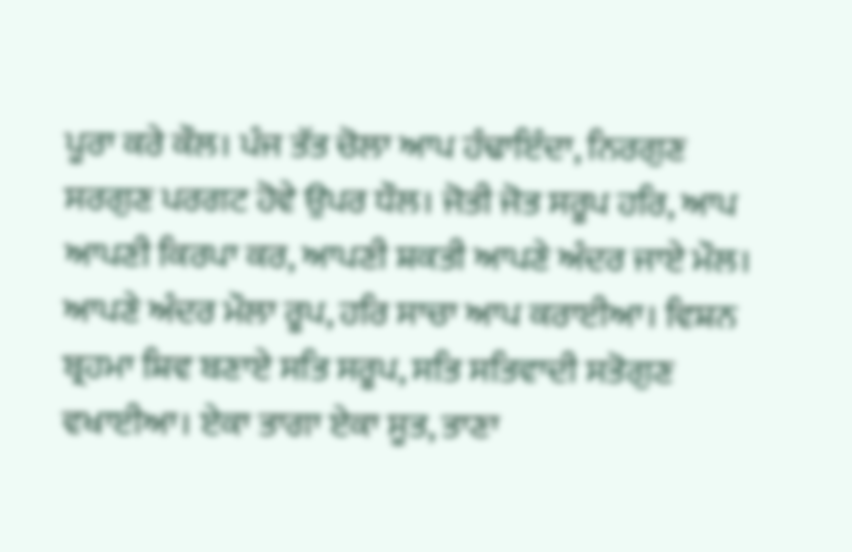ਪੂਰਾ ਕਰੇ ਕੌਲ। ਪੰਜ ਤੱਤ ਚੋਲਾ ਆਪ ਹੰਢਾਇੰਦਾ, ਨਿਰਗੁਣ ਸਰਗੁਣ ਪਰਗਟ ਹੋਵੇ ਉਪਰ ਧੌਲ। ਜੋਤੀ ਜੋਤ ਸਰੂਪ ਹਰਿ, ਆਪ ਆਪਣੀ ਕਿਰਪਾ ਕਰ, ਆਪਣੀ ਸ਼ਕਤੀ ਆਪਣੇ ਅੰਦਰ ਜਾਏ ਮੌਲ। ਆਪਣੇ ਅੰਦਰ ਮੌਲਾ ਰੂਪ, ਹਰਿ ਸਾਚਾ ਆਪ ਕਰਾਈਆ। ਵਿਸ਼ਨ ਬ੍ਰਹਮਾ ਸ਼ਿਵ ਬਣਾਏ ਸਤਿ ਸਰੂਪ, ਸਤਿ ਸਤਿਵਾਦੀ ਸਤੋਗੁਣ ਵਖਾਈਆ। ਏਕਾ ਤਾਗਾ ਏਕਾ ਸੂਤ, ਤਾਣਾ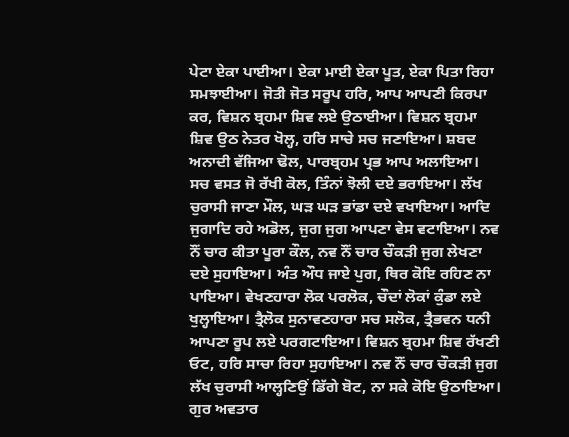ਪੇਟਾ ਏਕਾ ਪਾਈਆ। ਏਕਾ ਮਾਈ ਏਕਾ ਪੂਤ, ਏਕਾ ਪਿਤਾ ਰਿਹਾ ਸਮਝਾਈਆ। ਜੋਤੀ ਜੋਤ ਸਰੂਪ ਹਰਿ, ਆਪ ਆਪਣੀ ਕਿਰਪਾ ਕਰ, ਵਿਸ਼ਨ ਬ੍ਰਹਮਾ ਸ਼ਿਵ ਲਏ ਉਠਾਈਆ। ਵਿਸ਼ਨ ਬ੍ਰਹਮਾ ਸ਼ਿਵ ਉਠ ਨੇਤਰ ਖੋਲ੍ਹ, ਹਰਿ ਸਾਚੇ ਸਚ ਜਣਾਇਆ। ਸ਼ਬਦ ਅਨਾਦੀ ਵੱਜਿਆ ਢੋਲ, ਪਾਰਬ੍ਰਹਮ ਪ੍ਰਭ ਆਪ ਅਲਾਇਆ। ਸਚ ਵਸਤ ਜੋ ਰੱਖੀ ਕੋਲ, ਤਿੰਨਾਂ ਝੋਲੀ ਦਏ ਭਰਾਇਆ। ਲੱਖ ਚੁਰਾਸੀ ਜਾਣਾ ਮੌਲ, ਘੜ ਘੜ ਭਾਂਡਾ ਦਏ ਵਖਾਇਆ। ਆਦਿ ਜੁਗਾਦਿ ਰਹੇ ਅਡੋਲ, ਜੁਗ ਜੁਗ ਆਪਣਾ ਵੇਸ ਵਟਾਇਆ। ਨਵ ਨੌਂ ਚਾਰ ਕੀਤਾ ਪੂਰਾ ਕੌਲ, ਨਵ ਨੌਂ ਚਾਰ ਚੌਕੜੀ ਜੁਗ ਲੇਖਣਾ ਦਏ ਸੁਹਾਇਆ। ਅੰਤ ਔਧ ਜਾਏ ਪੁਗ, ਥਿਰ ਕੋਇ ਰਹਿਣ ਨਾ ਪਾਇਆ। ਵੇਖਣਹਾਰਾ ਲੋਕ ਪਰਲੋਕ, ਚੌਦਾਂ ਲੋਕਾਂ ਕੁੰਡਾ ਲਏ ਖੁਲ੍ਹਾਇਆ। ਤ੍ਰੈਲੋਕ ਸੁਨਾਵਣਹਾਰਾ ਸਚ ਸਲੋਕ, ਤ੍ਰੈਭਵਨ ਧਨੀ ਆਪਣਾ ਰੂਪ ਲਏ ਪਰਗਟਾਇਆ। ਵਿਸ਼ਨ ਬ੍ਰਹਮਾ ਸ਼ਿਵ ਰੱਖਣੀ ਓਟ, ਹਰਿ ਸਾਚਾ ਰਿਹਾ ਸੁਹਾਇਆ। ਨਵ ਨੌਂ ਚਾਰ ਚੌਕੜੀ ਜੁਗ ਲੱਖ ਚੁਰਾਸੀ ਆਲ੍ਹਣਿਉਂ ਡਿੱਗੇ ਬੋਟ, ਨਾ ਸਕੇ ਕੋਇ ਉਠਾਇਆ। ਗੁਰ ਅਵਤਾਰ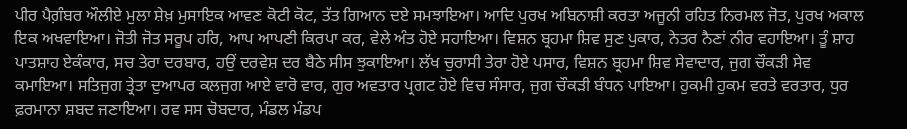ਪੀਰ ਪੈਗ਼ੰਬਰ ਔਲੀਏ ਮੁਲਾ ਸ਼ੇਖ਼ ਮੁਸਾਇਕ ਆਵਣ ਕੋਟੀ ਕੋਟ, ਤੱਤ ਗਿਆਨ ਦਏ ਸਮਝਾਇਆ। ਆਦਿ ਪੁਰਖ ਅਬਿਨਾਸ਼ੀ ਕਰਤਾ ਅਜੂਨੀ ਰਹਿਤ ਨਿਰਮਲ ਜੋਤ, ਪੁਰਖ ਅਕਾਲ ਇਕ ਅਖਵਾਇਆ। ਜੋਤੀ ਜੋਤ ਸਰੂਪ ਹਰਿ, ਆਪ ਆਪਣੀ ਕਿਰਪਾ ਕਰ, ਵੇਲੇ ਅੰਤ ਹੋਏ ਸਹਾਇਆ। ਵਿਸ਼ਨ ਬ੍ਰਹਮਾ ਸ਼ਿਵ ਸੁਣ ਪੁਕਾਰ, ਨੇਤਰ ਨੈਣਾਂ ਨੀਰ ਵਹਾਇਆ। ਤੂੰ ਸ਼ਾਹ ਪਾਤਸ਼ਾਹ ਏਕੰਕਾਰ, ਸਚ ਤੇਰਾ ਦਰਬਾਰ, ਹਉਂ ਦਰਵੇਸ਼ ਦਰ ਬੈਠੇ ਸੀਸ ਝੁਕਾਇਆ। ਲੱਖ ਚੁਰਾਸੀ ਤੇਰਾ ਹੋਏ ਪਸਾਰ, ਵਿਸ਼ਨ ਬ੍ਰਹਮਾ ਸ਼ਿਵ ਸੇਵਾਦਾਰ, ਜੁਗ ਚੌਕੜੀ ਸੇਵ ਕਮਾਇਆ। ਸਤਿਜੁਗ ਤ੍ਰੇਤਾ ਦੁਆਪਰ ਕਲਜੁਗ ਆਏ ਵਾਰੋ ਵਾਰ, ਗੁਰ ਅਵਤਾਰ ਪ੍ਰਗਟ ਹੋਏ ਵਿਚ ਸੰਸਾਰ, ਜੁਗ ਚੌਕੜੀ ਬੰਧਨ ਪਾਇਆ। ਹੁਕਮੀ ਹੁਕਮ ਵਰਤੇ ਵਰਤਾਰ, ਧੁਰ ਫ਼ਰਮਾਨਾ ਸ਼ਬਦ ਜਣਾਇਆ। ਰਵ ਸਸ ਚੋਬਦਾਰ, ਮੰਡਲ ਮੰਡਪ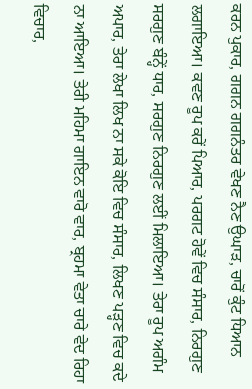ਕਰਨ ਪੁਕਾਰ, ਗਗਨ ਗਗਨੰਤਰ ਵੇਖਣ ਨੈਣ ਉਘਾੜ, ਚਾਰੋਂ ਕੁੰਟ ਧਿਆਨ ਲਗਾਇਆ। ਕਵਣ ਰੂਪ ਕਰੇਂ ਪਿਆਰ, ਪਰਗਟ ਹੋਵੇਂ ਵਿਚ ਸੰਸਾਰ, ਨਿਰਗੁਣ ਸਰਗੁਣ ਬੰਨ੍ਹੇਂ ਧਾਰ, ਸਰਗੁਣ ਨਿਰਗੁਣ ਲਈਂ ਮਿਲਾਇਆ। ਤੇਰਾ ਰੂਪ ਅਗੰਮ ਅਪਾਰ, ਤੇਰਾ ਲੇਖਾ ਲਿਖ ਨਾ ਸਕੇ ਕੋਇ ਵਿਚ ਸੰਸਾਰ, ਲਿਖਣ ਪੜ੍ਹਣ ਵਿਚ ਕਦੇ ਨਾ ਆਇਆ। ਤੇਰੀ ਮਹਿਮਾ ਗਾਇਨ ਵਾਰੋ ਵਾਰ, ਬ੍ਰਹਮਾ ਵੇਤਾ ਚਾਰੇ ਵੇਦ ਰਿਹਾ ਵਿਚਾਰ,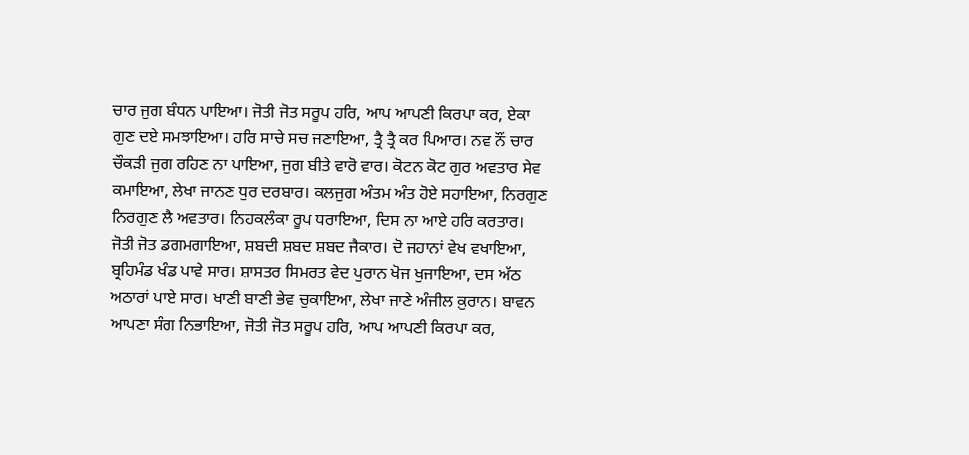ਚਾਰ ਜੁਗ ਬੰਧਨ ਪਾਇਆ। ਜੋਤੀ ਜੋਤ ਸਰੂਪ ਹਰਿ, ਆਪ ਆਪਣੀ ਕਿਰਪਾ ਕਰ, ਏਕਾ ਗੁਣ ਦਏ ਸਮਝਾਇਆ। ਹਰਿ ਸਾਚੇ ਸਚ ਜਣਾਇਆ, ਤ੍ਰੈ ਤ੍ਰੈ ਕਰ ਪਿਆਰ। ਨਵ ਨੌਂ ਚਾਰ ਚੌਕੜੀ ਜੁਗ ਰਹਿਣ ਨਾ ਪਾਇਆ, ਜੁਗ ਬੀਤੇ ਵਾਰੋ ਵਾਰ। ਕੋਟਨ ਕੋਟ ਗੁਰ ਅਵਤਾਰ ਸੇਵ ਕਮਾਇਆ, ਲੇਖਾ ਜਾਨਣ ਧੁਰ ਦਰਬਾਰ। ਕਲਜੁਗ ਅੰਤਮ ਅੰਤ ਹੋਏ ਸਹਾਇਆ, ਨਿਰਗੁਣ ਨਿਰਗੁਣ ਲੈ ਅਵਤਾਰ। ਨਿਹਕਲੰਕਾ ਰੂਪ ਧਰਾਇਆ, ਦਿਸ ਨਾ ਆਏ ਹਰਿ ਕਰਤਾਰ। ਜੋਤੀ ਜੋਤ ਡਗਮਗਾਇਆ, ਸ਼ਬਦੀ ਸ਼ਬਦ ਸ਼ਬਦ ਜੈਕਾਰ। ਦੋ ਜਹਾਨਾਂ ਵੇਖ ਵਖਾਇਆ, ਬ੍ਰਹਿਮੰਡ ਖੰਡ ਪਾਵੇ ਸਾਰ। ਸ਼ਾਸਤਰ ਸਿਮਰਤ ਵੇਦ ਪੁਰਾਨ ਖੋਜ ਖੁਜਾਇਆ, ਦਸ ਅੱਠ ਅਠਾਰਾਂ ਪਾਏ ਸਾਰ। ਖਾਣੀ ਬਾਣੀ ਭੇਵ ਚੁਕਾਇਆ, ਲੇਖਾ ਜਾਣੇ ਅੰਜੀਲ ਕ਼ੁਰਾਨ। ਬਾਵਨ ਆਪਣਾ ਸੰਗ ਨਿਭਾਇਆ, ਜੋਤੀ ਜੋਤ ਸਰੂਪ ਹਰਿ, ਆਪ ਆਪਣੀ ਕਿਰਪਾ ਕਰ,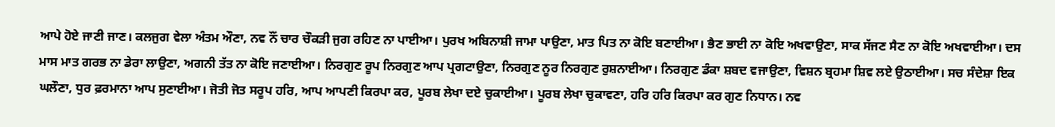ਆਪੇ ਹੋਏ ਜਾਣੀ ਜਾਣ। ਕਲਜੁਗ ਵੇਲਾ ਅੰਤਮ ਔਣਾ, ਨਵ ਨੌਂ ਚਾਰ ਚੌਕੜੀ ਜੁਗ ਰਹਿਣ ਨਾ ਪਾਈਆ। ਪੁਰਖ ਅਬਿਨਾਸ਼ੀ ਜਾਮਾ ਪਾਉਣਾ, ਮਾਤ ਪਿਤ ਨਾ ਕੋਇ ਬਣਾਈਆ। ਭੈਣ ਭਾਈ ਨਾ ਕੋਇ ਅਖਵਾਉਣਾ, ਸਾਕ ਸੱਜਣ ਸੈਣ ਨਾ ਕੋਇ ਅਖਵਾਈਆ। ਦਸ ਮਾਸ ਮਾਤ ਗਰਭ ਨਾ ਡੇਰਾ ਲਾਉਣਾ, ਅਗਨੀ ਤੱਤ ਨਾ ਕੋਇ ਜਣਾਈਆ। ਨਿਰਗੁਣ ਰੂਪ ਨਿਰਗੁਣ ਆਪ ਪ੍ਰਗਟਾਉਣਾ, ਨਿਰਗੁਣ ਨੂਰ ਨਿਰਗੁਣ ਰੁਸ਼ਨਾਈਆ। ਨਿਰਗੁਣ ਡੰਕਾ ਸ਼ਬਦ ਵਜਾਉਣਾ, ਵਿਸ਼ਨ ਬ੍ਰਹਮਾ ਸ਼ਿਵ ਲਏ ਉਠਾਈਆ। ਸਚ ਸੰਦੇਸ਼ਾ ਇਕ ਘਲੌਣਾ, ਧੁਰ ਫ਼ਰਮਾਨਾ ਆਪ ਸੁਣਾਈਆ। ਜੋਤੀ ਜੋਤ ਸਰੂਪ ਹਰਿ, ਆਪ ਆਪਣੀ ਕਿਰਪਾ ਕਰ, ਪੂਰਬ ਲੇਖਾ ਦਏ ਚੁਕਾਈਆ। ਪੂਰਬ ਲੇਖਾ ਚੁਕਾਵਣਾ, ਹਰਿ ਹਰਿ ਕਿਰਪਾ ਕਰ ਗੁਣ ਨਿਧਾਨ। ਨਵ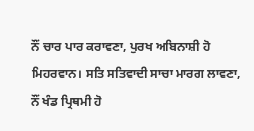ਨੌਂ ਚਾਰ ਪਾਰ ਕਰਾਵਣਾ, ਪੁਰਖ ਅਬਿਨਾਸ਼ੀ ਹੋ ਮਿਹਰਵਾਨ। ਸਤਿ ਸਤਿਵਾਦੀ ਸਾਚਾ ਮਾਰਗ ਲਾਵਣਾ, ਨੌਂ ਖੰਡ ਪ੍ਰਿਥਮੀ ਹੋ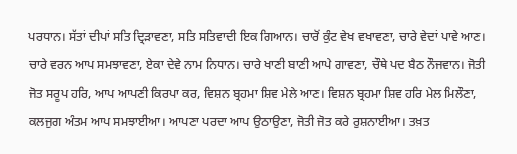ਪਰਧਾਨ। ਸੱਤਾਂ ਦੀਪਾਂ ਸਤਿ ਦ੍ਰਿੜਾਵਣਾ, ਸਤਿ ਸਤਿਵਾਦੀ ਇਕ ਗਿਆਨ। ਚਾਰੋਂ ਕੁੰਟ ਵੇਖ ਵਖਾਵਣਾ, ਚਾਰੇ ਵੇਦਾਂ ਪਾਵੇ ਆਣ। ਚਾਰੇ ਵਰਨ ਆਪ ਸਮਝਾਵਣਾ, ਏਕਾ ਦੇਵੇ ਨਾਮ ਨਿਧਾਨ। ਚਾਰੇ ਖਾਣੀ ਬਾਣੀ ਆਪੇ ਗਾਵਣਾ, ਚੌਥੇ ਪਦ ਬੈਠ ਨੌਜਵਾਨ। ਜੋਤੀ ਜੋਤ ਸਰੂਪ ਹਰਿ, ਆਪ ਆਪਣੀ ਕਿਰਪਾ ਕਰ, ਵਿਸ਼ਨ ਬ੍ਰਹਮਾ ਸ਼ਿਵ ਮੇਲੇ ਆਣ। ਵਿਸ਼ਨ ਬ੍ਰਹਮਾ ਸ਼ਿਵ ਹਰਿ ਮੇਲ ਮਿਲੌਣਾ, ਕਲਜੁਗ ਅੰਤਮ ਆਪ ਸਮਝਾਈਆ। ਆਪਣਾ ਪਰਦਾ ਆਪ ਉਠਾਉਣਾ, ਜੋਤੀ ਜੋਤ ਕਰੇ ਰੁਸ਼ਨਾਈਆ। ਤਖ਼ਤ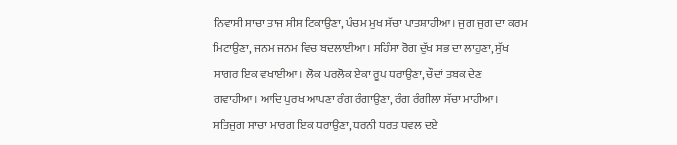ਨਿਵਾਸੀ ਸਾਚਾ ਤਾਜ ਸੀਸ ਟਿਕਾਉਣਾ, ਪੰਚਮ ਮੁਖ ਸੱਚਾ ਪਾਤਸ਼ਾਹੀਆ। ਜੁਗ ਜੁਗ ਦਾ ਕਰਮ ਮਿਟਾਉਣਾ, ਜਨਮ ਜਨਮ ਵਿਚ ਬਦਲਾਈਆ। ਸਹਿੰਸਾ ਰੋਗ ਦੁੱਖ ਸਭ ਦਾ ਲਾਹੁਣਾ, ਸੁੱਖ ਸਾਗਰ ਇਕ ਵਖਾਈਆ। ਲੋਕ ਪਰਲੋਕ ਏਕਾ ਰੂਪ ਧਰਾਉਣਾ, ਚੌਦਾਂ ਤਬਕ ਦੇਣ ਗਵਾਹੀਆ। ਆਦਿ ਪੁਰਖ ਆਪਣਾ ਰੰਗ ਰੰਗਾਉਣਾ, ਰੰਗ ਰੰਗੀਲਾ ਸੱਚਾ ਮਾਹੀਆ। ਸਤਿਜੁਗ ਸਾਚਾ ਮਾਰਗ ਇਕ ਧਰਾਉਣਾ, ਧਰਨੀ ਧਰਤ ਧਵਲ ਦਏ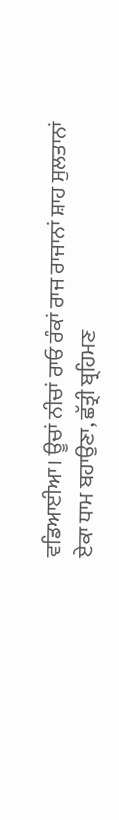ਵਡਿਆਈਆ। ਊਚਾਂ ਨੀਚਾਂ ਰਾਓ ਰੰਕਾਂ ਰਾਜ ਰਾਜਾਨਾਂ ਸ਼ਾਹ ਸੁਲਤਾਨਾਂ ਏਕਾ ਧਾਮ ਬਹਾਉਣਾ, ਛੱਤ੍ਰੀ ਬ੍ਰਹਿਮਣ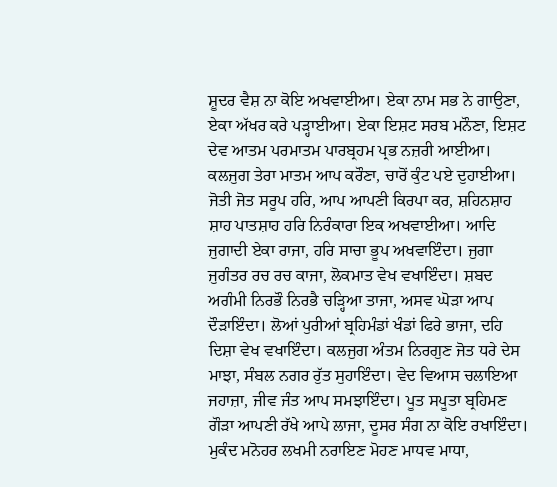ਸ਼ੂਦਰ ਵੈਸ਼ ਨਾ ਕੋਇ ਅਖਵਾਈਆ। ਏਕਾ ਨਾਮ ਸਭ ਨੇ ਗਾਉਣਾ, ਏਕਾ ਅੱਖਰ ਕਰੇ ਪੜ੍ਹਾਈਆ। ਏਕਾ ਇਸ਼ਟ ਸਰਬ ਮਨੌਣਾ, ਇਸ਼ਟ ਦੇਵ ਆਤਮ ਪਰਮਾਤਮ ਪਾਰਬ੍ਰਹਮ ਪ੍ਰਭ ਨਜ਼ਰੀ ਆਈਆ। ਕਲਜੁਗ ਤੇਰਾ ਮਾਤਮ ਆਪ ਕਰੌਣਾ, ਚਾਰੋਂ ਕੁੰਟ ਪਏ ਦੁਹਾਈਆ। ਜੋਤੀ ਜੋਤ ਸਰੂਪ ਹਰਿ, ਆਪ ਆਪਣੀ ਕਿਰਪਾ ਕਰ, ਸ਼ਹਿਨਸ਼ਾਹ ਸ਼ਾਹ ਪਾਤਸ਼ਾਹ ਹਰਿ ਨਿਰੰਕਾਰਾ ਇਕ ਅਖਵਾਈਆ। ਆਦਿ ਜੁਗਾਦੀ ਏਕਾ ਰਾਜਾ, ਹਰਿ ਸਾਚਾ ਭੂਪ ਅਖਵਾਇੰਦਾ। ਜੁਗਾ ਜੁਗੰਤਰ ਰਚ ਰਚ ਕਾਜਾ, ਲੋਕਮਾਤ ਵੇਖ ਵਖਾਇੰਦਾ। ਸ਼ਬਦ ਅਗੰਮੀ ਨਿਰਭੌ ਨਿਰਭੈ ਚੜ੍ਹਿਆ ਤਾਜਾ, ਅਸਵ ਘੋੜਾ ਆਪ ਦੌੜਾਇੰਦਾ। ਲੋਆਂ ਪੁਰੀਆਂ ਬ੍ਰਹਿਮੰਡਾਂ ਖੰਡਾਂ ਫਿਰੇ ਭਾਜਾ, ਦਹਿ ਦਿਸ਼ਾ ਵੇਖ ਵਖਾਇੰਦਾ। ਕਲਜੁਗ ਅੰਤਮ ਨਿਰਗੁਣ ਜੋਤ ਧਰੇ ਦੇਸ ਮਾਝਾ, ਸੰਬਲ ਨਗਰ ਰੁੱਤ ਸੁਹਾਇੰਦਾ। ਵੇਦ ਵਿਆਸ ਚਲਾਇਆ ਜਹਾਜ਼ਾ, ਜੀਵ ਜੰਤ ਆਪ ਸਮਝਾਇੰਦਾ। ਪੂਤ ਸਪੂਤਾ ਬ੍ਰਹਿਮਣ ਗੌੜਾ ਆਪਣੀ ਰੱਖੇ ਆਪੇ ਲਾਜਾ, ਦੂਸਰ ਸੰਗ ਨਾ ਕੋਇ ਰਖਾਇੰਦਾ। ਮੁਕੰਦ ਮਨੋਹਰ ਲਖਮੀ ਨਰਾਇਣ ਮੋਹਣ ਮਾਧਵ ਮਾਧਾ,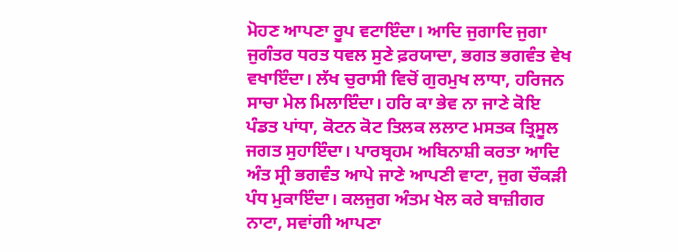ਮੋਹਣ ਆਪਣਾ ਰੂਪ ਵਟਾਇੰਦਾ। ਆਦਿ ਜੁਗਾਦਿ ਜੁਗਾ ਜੁਗੰਤਰ ਧਰਤ ਧਵਲ ਸੁਣੇ ਫ਼ਰਯਾਦਾ, ਭਗਤ ਭਗਵੰਤ ਵੇਖ ਵਖਾਇੰਦਾ। ਲੱਖ ਚੁਰਾਸੀ ਵਿਚੋਂ ਗੁਰਮੁਖ ਲਾਧਾ, ਹਰਿਜਨ ਸਾਚਾ ਮੇਲ ਮਿਲਾਇੰਦਾ। ਹਰਿ ਕਾ ਭੇਵ ਨਾ ਜਾਣੇ ਕੋਇ ਪੰਡਤ ਪਾਂਧਾ, ਕੋਟਨ ਕੋਟ ਤਿਲਕ ਲਲਾਟ ਮਸਤਕ ਤ੍ਰਿਸੂਲ ਜਗਤ ਸੁਹਾਇੰਦਾ। ਪਾਰਬ੍ਰਹਮ ਅਬਿਨਾਸ਼ੀ ਕਰਤਾ ਆਦਿ ਅੰਤ ਸ੍ਰੀ ਭਗਵੰਤ ਆਪੇ ਜਾਣੇ ਆਪਣੀ ਵਾਟਾ, ਜੁਗ ਚੌਕੜੀ ਪੰਧ ਮੁਕਾਇੰਦਾ। ਕਲਜੁਗ ਅੰਤਮ ਖੇਲ ਕਰੇ ਬਾਜ਼ੀਗਰ ਨਾਟਾ, ਸਵਾਂਗੀ ਆਪਣਾ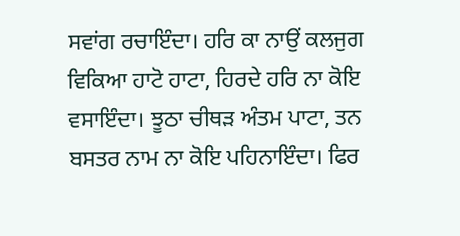ਸਵਾਂਗ ਰਚਾਇੰਦਾ। ਹਰਿ ਕਾ ਨਾਉਂ ਕਲਜੁਗ ਵਿਕਿਆ ਹਾਟੋ ਹਾਟਾ, ਹਿਰਦੇ ਹਰਿ ਨਾ ਕੋਇ ਵਸਾਇੰਦਾ। ਝੂਠਾ ਚੀਥੜ ਅੰਤਮ ਪਾਟਾ, ਤਨ ਬਸਤਰ ਨਾਮ ਨਾ ਕੋਇ ਪਹਿਨਾਇੰਦਾ। ਫਿਰ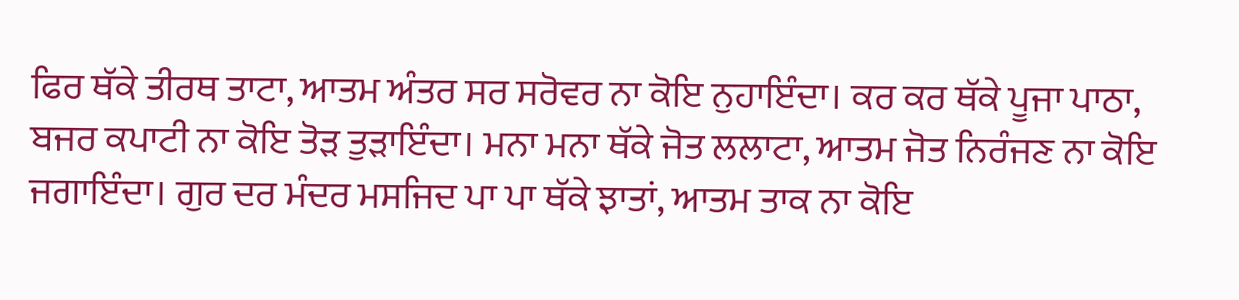ਫਿਰ ਥੱਕੇ ਤੀਰਥ ਤਾਟਾ, ਆਤਮ ਅੰਤਰ ਸਰ ਸਰੋਵਰ ਨਾ ਕੋਇ ਨੁਹਾਇੰਦਾ। ਕਰ ਕਰ ਥੱਕੇ ਪੂਜਾ ਪਾਠਾ, ਬਜਰ ਕਪਾਟੀ ਨਾ ਕੋਇ ਤੋੜ ਤੁੜਾਇੰਦਾ। ਮਨਾ ਮਨਾ ਥੱਕੇ ਜੋਤ ਲਲਾਟਾ, ਆਤਮ ਜੋਤ ਨਿਰੰਜਣ ਨਾ ਕੋਇ ਜਗਾਇੰਦਾ। ਗੁਰ ਦਰ ਮੰਦਰ ਮਸਜਿਦ ਪਾ ਪਾ ਥੱਕੇ ਝਾਤਾਂ, ਆਤਮ ਤਾਕ ਨਾ ਕੋਇ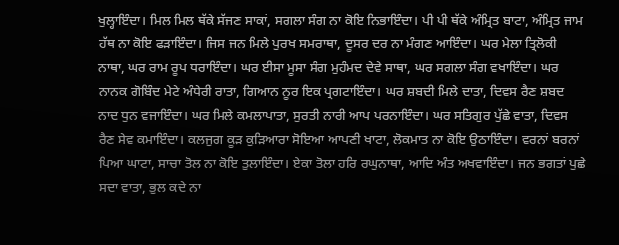ਖੁਲ੍ਹਾਇੰਦਾ। ਮਿਲ ਮਿਲ ਥੱਕੇ ਸੱਜਣ ਸਾਕਾਂ, ਸਗਲਾ ਸੰਗ ਨਾ ਕੋਇ ਨਿਭਾਇੰਦਾ। ਪੀ ਪੀ ਥੱਕੇ ਅੰਮ੍ਰਿਤ ਬਾਟਾ, ਅੰਮ੍ਰਿਤ ਜਾਮ ਹੱਥ ਨਾ ਕੋਇ ਫੜਾਇੰਦਾ। ਜਿਸ ਜਨ ਮਿਲੇ ਪੁਰਖ ਸਮਰਾਥਾ, ਦੂਸਰ ਦਰ ਨਾ ਮੰਗਣ ਆਇੰਦਾ। ਘਰ ਮੇਲਾ ਤ੍ਰਿਲੋਕੀ ਨਾਥਾ, ਘਰ ਰਾਮ ਰੂਪ ਧਰਾਇੰਦਾ। ਘਰ ਈਸਾ ਮੂਸਾ ਸੰਗ ਮੁਹੰਮਦ ਦੇਵੇ ਸਾਥਾ, ਘਰ ਸਗਲਾ ਸੰਗ ਵਖਾਇੰਦਾ। ਘਰ ਨਾਨਕ ਗੋਬਿੰਦ ਮੇਟੇ ਅੰਧੇਰੀ ਰਾਤਾ, ਗਿਆਨ ਨੂਰ ਇਕ ਪ੍ਰਗਟਾਇੰਦਾ। ਘਰ ਸ਼ਬਦੀ ਮਿਲੇ ਦਾਤਾ, ਦਿਵਸ ਰੈਣ ਸ਼ਬਦ ਨਾਦ ਧੁਨ ਵਜਾਇੰਦਾ। ਘਰ ਮਿਲੇ ਕਮਲਾਪਾਤਾ, ਸੁਰਤੀ ਨਾਰੀ ਆਪ ਪਰਨਾਇੰਦਾ। ਘਰ ਸਤਿਗੁਰ ਪੁੱਛੇ ਵਾਤਾ, ਦਿਵਸ ਰੈਣ ਸੇਵ ਕਮਾਇੰਦਾ। ਕਲਜੁਗ ਕੂੜ ਕੁੜਿਆਰਾ ਸੋਇਆ ਆਪਣੀ ਖਾਟਾ, ਲੋਕਮਾਤ ਨਾ ਕੋਇ ਉਠਾਇੰਦਾ। ਵਰਨਾਂ ਬਰਨਾਂ ਪਿਆ ਘਾਟਾ, ਸਾਚਾ ਤੋਲ ਨਾ ਕੋਇ ਤੁਲਾਇੰਦਾ। ਏਕਾ ਤੋਲਾ ਹਰਿ ਰਘੁਨਾਥਾ, ਆਦਿ ਅੰਤ ਅਖਵਾਇੰਦਾ। ਜਨ ਭਗਤਾਂ ਪੁਛੇ ਸਦਾ ਵਾਤਾ, ਭੁਲ ਕਦੇ ਨਾ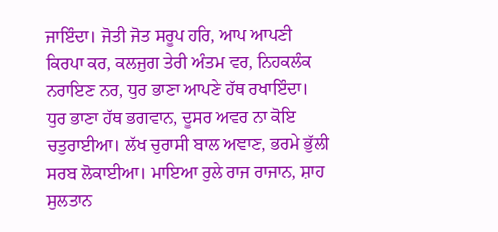ਜਾਇੰਦਾ। ਜੋਤੀ ਜੋਤ ਸਰੂਪ ਹਰਿ, ਆਪ ਆਪਣੀ ਕਿਰਪਾ ਕਰ, ਕਲਜੁਗ ਤੇਰੀ ਅੰਤਮ ਵਰ, ਨਿਹਕਲੰਕ ਨਰਾਇਣ ਨਰ, ਧੁਰ ਭਾਣਾ ਆਪਣੇ ਹੱਥ ਰਖਾਇੰਦਾ। ਧੁਰ ਭਾਣਾ ਹੱਥ ਭਗਵਾਨ, ਦੂਸਰ ਅਵਰ ਨਾ ਕੋਇ ਚਤੁਰਾਈਆ। ਲੱਖ ਚੁਰਾਸੀ ਬਾਲ ਅਞਾਣ, ਭਰਮੇ ਭੁੱਲੀ ਸਰਬ ਲੋਕਾਈਆ। ਮਾਇਆ ਰੁਲੇ ਰਾਜ ਰਾਜਾਨ, ਸ਼ਾਹ ਸੁਲਤਾਨ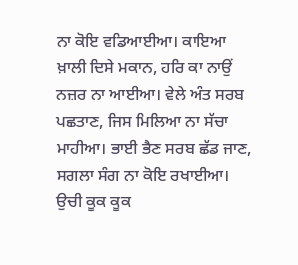ਨਾ ਕੋਇ ਵਡਿਆਈਆ। ਕਾਇਆ ਖ਼ਾਲੀ ਦਿਸੇ ਮਕਾਨ, ਹਰਿ ਕਾ ਨਾਉਂ ਨਜ਼ਰ ਨਾ ਆਈਆ। ਵੇਲੇ ਅੰਤ ਸਰਬ ਪਛਤਾਣ, ਜਿਸ ਮਿਲਿਆ ਨਾ ਸੱਚਾ ਮਾਹੀਆ। ਭਾਈ ਭੈਣ ਸਰਬ ਛੱਡ ਜਾਣ, ਸਗਲਾ ਸੰਗ ਨਾ ਕੋਇ ਰਖਾਈਆ। ਉਚੀ ਕੂਕ ਕੂਕ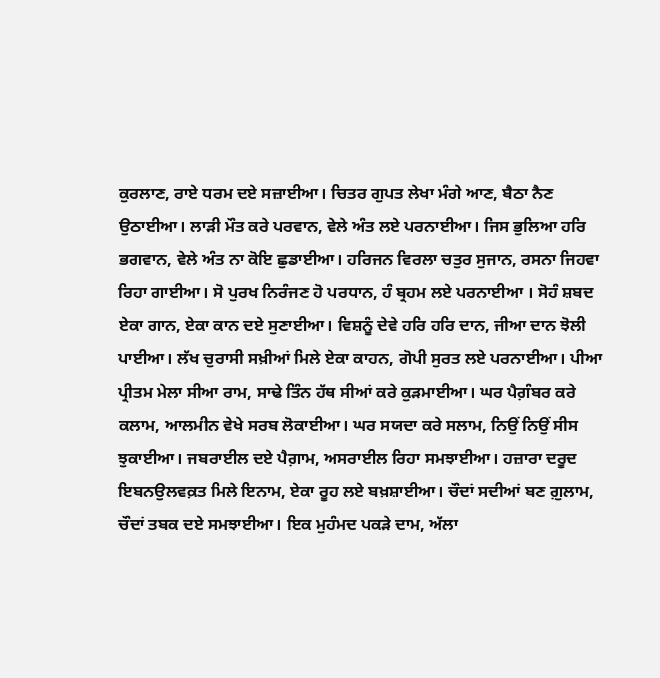ਕੁਰਲਾਣ, ਰਾਏ ਧਰਮ ਦਏ ਸਜ਼ਾਈਆ। ਚਿਤਰ ਗੁਪਤ ਲੇਖਾ ਮੰਗੇ ਆਣ, ਬੈਠਾ ਨੈਣ ਉਠਾਈਆ। ਲਾੜੀ ਮੌਤ ਕਰੇ ਪਰਵਾਨ, ਵੇਲੇ ਅੰਤ ਲਏ ਪਰਨਾਈਆ। ਜਿਸ ਭੁਲਿਆ ਹਰਿ ਭਗਵਾਨ, ਵੇਲੇ ਅੰਤ ਨਾ ਕੋਇ ਛੁਡਾਈਆ। ਹਰਿਜਨ ਵਿਰਲਾ ਚਤੁਰ ਸੁਜਾਨ, ਰਸਨਾ ਜਿਹਵਾ ਰਿਹਾ ਗਾਈਆ। ਸੋ ਪੁਰਖ ਨਿਰੰਜਣ ਹੋ ਪਰਧਾਨ, ਹੰ ਬ੍ਰਹਮ ਲਏ ਪਰਨਾਈਆ । ਸੋਹੰ ਸ਼ਬਦ ਏਕਾ ਗਾਨ, ਏਕਾ ਕਾਨ ਦਏ ਸੁਣਾਈਆ। ਵਿਸ਼ਨੂੰ ਦੇਵੇ ਹਰਿ ਹਰਿ ਦਾਨ, ਜੀਆ ਦਾਨ ਝੋਲੀ ਪਾਈਆ। ਲੱਖ ਚੁਰਾਸੀ ਸਖ਼ੀਆਂ ਮਿਲੇ ਏਕਾ ਕਾਹਨ, ਗੋਪੀ ਸੁਰਤ ਲਏ ਪਰਨਾਈਆ। ਪੀਆ ਪ੍ਰੀਤਮ ਮੇਲਾ ਸੀਆ ਰਾਮ, ਸਾਢੇ ਤਿੰਨ ਹੱਥ ਸੀਆਂ ਕਰੇ ਕੁੜਮਾਈਆ। ਘਰ ਪੈਗ਼ੰਬਰ ਕਰੇ ਕਲਾਮ, ਆਲਮੀਨ ਵੇਖੇ ਸਰਬ ਲੋਕਾਈਆ। ਘਰ ਸਯਦਾ ਕਰੇ ਸਲਾਮ, ਨਿਉਂ ਨਿਉਂ ਸੀਸ ਝੁਕਾਈਆ। ਜਬਰਾਈਲ ਦਏ ਪੈਗ਼ਾਮ, ਅਸਰਾਈਲ ਰਿਹਾ ਸਮਝਾਈਆ। ਹਜ਼ਾਰਾ ਦਰੂਦ ਇਬਨਉਲਵਕ਼ਤ ਮਿਲੇ ਇਨਾਮ, ਏਕਾ ਰੂਹ ਲਏ ਬਖ਼ਸ਼ਾਈਆ। ਚੌਦਾਂ ਸਦੀਆਂ ਬਣ ਗ਼ੁਲਾਮ, ਚੌਦਾਂ ਤਬਕ ਦਏ ਸਮਝਾਈਆ। ਇਕ ਮੁਹੰਮਦ ਪਕੜੇ ਦਾਮ, ਅੱਲਾ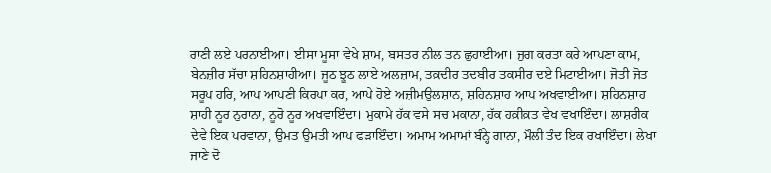ਰਾਣੀ ਲਏ ਪਰਨਾਈਆ। ਈਸਾ ਮੂਸਾ ਵੇਖੇ ਸ਼ਾਮ, ਬਸਤਰ ਨੀਲ ਤਨ ਛੁਹਾਈਆ। ਜੁਗ ਕਰਤਾ ਕਰੇ ਆਪਣਾ ਕਾਮ, ਬੇਨਜ਼ੀਰ ਸੱਚਾ ਸ਼ਹਿਨਸ਼ਾਹੀਆ। ਜੂਠ ਝੂਠ ਲਾਏ ਅਲਜ਼ਾਮ, ਤਕ਼ਦੀਰ ਤਦਬੀਰ ਤਕਸੀਰ ਦਏ ਮਿਟਾਈਆ। ਜੋਤੀ ਜੋਤ ਸਰੂਪ ਹਰਿ, ਆਪ ਆਪਣੀ ਕਿਰਪਾ ਕਰ, ਆਪੇ ਹੋਏ ਅਜ਼ੀਮਉਲਸ਼ਾਨ, ਸ਼ਹਿਨਸ਼ਾਹ ਆਪ ਅਖਵਾਈਆ। ਸ਼ਹਿਨਸ਼ਾਹ ਸ਼ਾਹੀ ਨੂਰ ਨੁਰਾਨਾ, ਨੂਰੋ ਨੂਰ ਅਖਵਾਇੰਦਾ। ਮੁਕਾਮੇ ਹੱਕ ਵਸੇ ਸਚ ਮਕਾਨਾ, ਹੱਕ ਹਕ਼ੀਕ਼ਤ ਵੇਖ ਵਖਾਇੰਦਾ। ਲਾਸ਼ਰੀਕ ਦੇਵੇ ਇਕ ਪਰਵਾਨਾ, ਉਮਤ ਉਮਤੀ ਆਪ ਫੜਾਇੰਦਾ। ਅਮਾਮ ਅਮਾਮਾਂ ਬੰਨ੍ਹੇ ਗਾਨਾ, ਮੌਲੀ ਤੰਦ ਇਕ ਰਖਾਇੰਦਾ। ਲੇਖਾ ਜਾਣੇ ਦੋ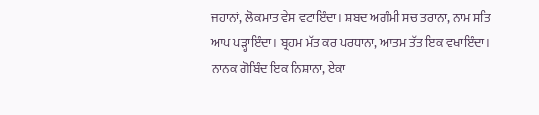ਜਹਾਨਾਂ, ਲੋਕਮਾਤ ਵੇਸ ਵਟਾਇੰਦਾ। ਸ਼ਬਦ ਅਗੰਮੀ ਸਚ ਤਰਾਨਾ, ਨਾਮ ਸਤਿ ਆਪ ਪੜ੍ਹਾਇੰਦਾ। ਬ੍ਰਹਮ ਮੱਤ ਕਰ ਪਰਧਾਨਾ, ਆਤਮ ਤੱਤ ਇਕ ਵਖਾਇੰਦਾ। ਨਾਨਕ ਗੋਬਿੰਦ ਇਕ ਨਿਸ਼ਾਨਾ, ਏਕਾ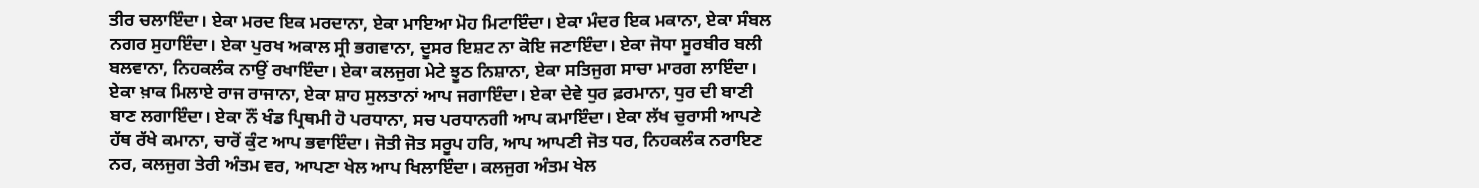ਤੀਰ ਚਲਾਇੰਦਾ। ਏਕਾ ਮਰਦ ਇਕ ਮਰਦਾਨਾ, ਏਕਾ ਮਾਇਆ ਮੋਹ ਮਿਟਾਇੰਦਾ। ਏਕਾ ਮੰਦਰ ਇਕ ਮਕਾਨਾ, ਏਕਾ ਸੰਬਲ ਨਗਰ ਸੁਹਾਇੰਦਾ। ਏਕਾ ਪੁਰਖ ਅਕਾਲ ਸ੍ਰੀ ਭਗਵਾਨਾ, ਦੂਸਰ ਇਸ਼ਟ ਨਾ ਕੋਇ ਜਣਾਇੰਦਾ। ਏਕਾ ਜੋਧਾ ਸੂਰਬੀਰ ਬਲੀ ਬਲਵਾਨਾ, ਨਿਹਕਲੰਕ ਨਾਉਂ ਰਖਾਇੰਦਾ। ਏਕਾ ਕਲਜੁਗ ਮੇਟੇ ਝੂਠ ਨਿਸ਼ਾਨਾ, ਏਕਾ ਸਤਿਜੁਗ ਸਾਚਾ ਮਾਰਗ ਲਾਇੰਦਾ। ਏਕਾ ਖ਼ਾਕ ਮਿਲਾਏ ਰਾਜ ਰਾਜਾਨਾ, ਏਕਾ ਸ਼ਾਹ ਸੁਲਤਾਨਾਂ ਆਪ ਜਗਾਇੰਦਾ। ਏਕਾ ਦੇਵੇ ਧੁਰ ਫ਼ਰਮਾਨਾ, ਧੁਰ ਦੀ ਬਾਣੀ ਬਾਣ ਲਗਾਇੰਦਾ। ਏਕਾ ਨੌਂ ਖੰਡ ਪ੍ਰਿਥਮੀ ਹੋ ਪਰਧਾਨਾ, ਸਚ ਪਰਧਾਨਗੀ ਆਪ ਕਮਾਇੰਦਾ। ਏਕਾ ਲੱਖ ਚੁਰਾਸੀ ਆਪਣੇ ਹੱਥ ਰੱਖੇ ਕਮਾਨਾ, ਚਾਰੋਂ ਕੁੰਟ ਆਪ ਭਵਾਇੰਦਾ। ਜੋਤੀ ਜੋਤ ਸਰੂਪ ਹਰਿ, ਆਪ ਆਪਣੀ ਜੋਤ ਧਰ, ਨਿਹਕਲੰਕ ਨਰਾਇਣ ਨਰ, ਕਲਜੁਗ ਤੇਰੀ ਅੰਤਮ ਵਰ, ਆਪਣਾ ਖੇਲ ਆਪ ਖਿਲਾਇੰਦਾ। ਕਲਜੁਗ ਅੰਤਮ ਖੇਲ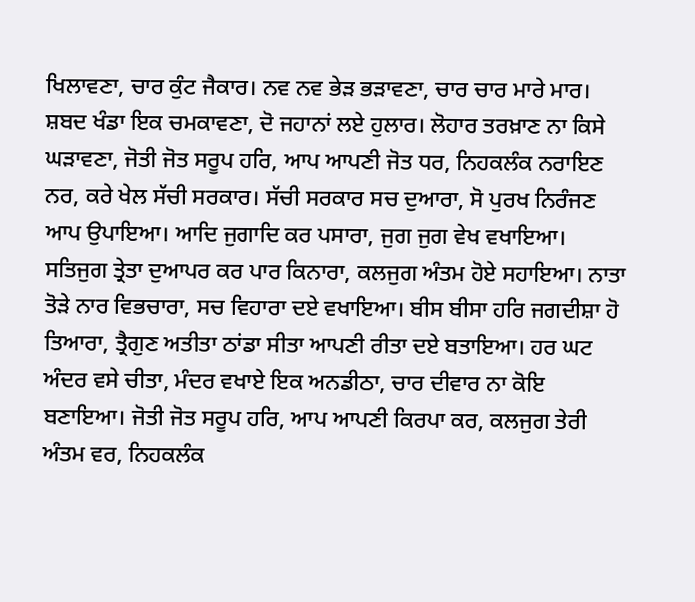ਖਿਲਾਵਣਾ, ਚਾਰ ਕੁੰਟ ਜੈਕਾਰ। ਨਵ ਨਵ ਭੇੜ ਭੜਾਵਣਾ, ਚਾਰ ਚਾਰ ਮਾਰੇ ਮਾਰ। ਸ਼ਬਦ ਖੰਡਾ ਇਕ ਚਮਕਾਵਣਾ, ਦੋ ਜਹਾਨਾਂ ਲਏ ਹੁਲਾਰ। ਲੋਹਾਰ ਤਰਖ਼ਾਣ ਨਾ ਕਿਸੇ ਘੜਾਵਣਾ, ਜੋਤੀ ਜੋਤ ਸਰੂਪ ਹਰਿ, ਆਪ ਆਪਣੀ ਜੋਤ ਧਰ, ਨਿਹਕਲੰਕ ਨਰਾਇਣ ਨਰ, ਕਰੇ ਖੇਲ ਸੱਚੀ ਸਰਕਾਰ। ਸੱਚੀ ਸਰਕਾਰ ਸਚ ਦੁਆਰਾ, ਸੋ ਪੁਰਖ ਨਿਰੰਜਣ ਆਪ ਉਪਾਇਆ। ਆਦਿ ਜੁਗਾਦਿ ਕਰ ਪਸਾਰਾ, ਜੁਗ ਜੁਗ ਵੇਖ ਵਖਾਇਆ। ਸਤਿਜੁਗ ਤ੍ਰੇਤਾ ਦੁਆਪਰ ਕਰ ਪਾਰ ਕਿਨਾਰਾ, ਕਲਜੁਗ ਅੰਤਮ ਹੋਏ ਸਹਾਇਆ। ਨਾਤਾ ਤੋੜੇ ਨਾਰ ਵਿਭਚਾਰਾ, ਸਚ ਵਿਹਾਰਾ ਦਏ ਵਖਾਇਆ। ਬੀਸ ਬੀਸਾ ਹਰਿ ਜਗਦੀਸ਼ਾ ਹੋ ਤਿਆਰਾ, ਤ੍ਰੈਗੁਣ ਅਤੀਤਾ ਠਾਂਡਾ ਸੀਤਾ ਆਪਣੀ ਰੀਤਾ ਦਏ ਬਤਾਇਆ। ਹਰ ਘਟ ਅੰਦਰ ਵਸੇ ਚੀਤਾ, ਮੰਦਰ ਵਖਾਏ ਇਕ ਅਨਡੀਠਾ, ਚਾਰ ਦੀਵਾਰ ਨਾ ਕੋਇ ਬਣਾਇਆ। ਜੋਤੀ ਜੋਤ ਸਰੂਪ ਹਰਿ, ਆਪ ਆਪਣੀ ਕਿਰਪਾ ਕਰ, ਕਲਜੁਗ ਤੇਰੀ ਅੰਤਮ ਵਰ, ਨਿਹਕਲੰਕ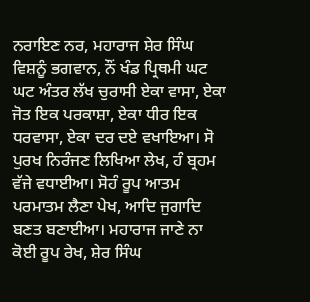ਨਰਾਇਣ ਨਰ, ਮਹਾਰਾਜ ਸ਼ੇਰ ਸਿੰਘ ਵਿਸ਼ਨੂੰ ਭਗਵਾਨ, ਨੌਂ ਖੰਡ ਪ੍ਰਿਥਮੀ ਘਟ ਘਟ ਅੰਤਰ ਲੱਖ ਚੁਰਾਸੀ ਏਕਾ ਵਾਸਾ, ਏਕਾ ਜੋਤ ਇਕ ਪਰਕਾਸ਼ਾ, ਏਕਾ ਧੀਰ ਇਕ ਧਰਵਾਸਾ, ਏਕਾ ਦਰ ਦਏ ਵਖਾਇਆ। ਸੋ ਪੁਰਖ ਨਿਰੰਜਣ ਲਿਖਿਆ ਲੇਖ, ਹੰ ਬ੍ਰਹਮ ਵੱਜੇ ਵਧਾਈਆ। ਸੋਹੰ ਰੂਪ ਆਤਮ ਪਰਮਾਤਮ ਲੈਣਾ ਪੇਖ, ਆਦਿ ਜੁਗਾਦਿ ਬਣਤ ਬਣਾਈਆ। ਮਹਾਰਾਜ ਜਾਣੇ ਨਾ ਕੋਈ ਰੂਪ ਰੇਖ, ਸ਼ੇਰ ਸਿੰਘ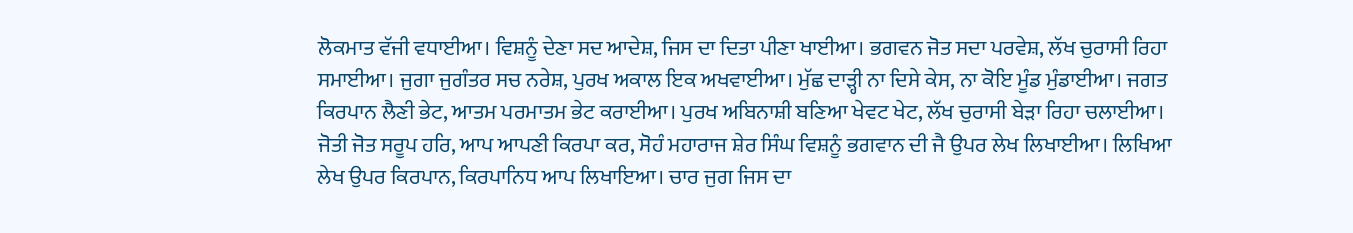ਲੋਕਮਾਤ ਵੱਜੀ ਵਧਾਈਆ। ਵਿਸ਼ਨੂੰ ਦੇਣਾ ਸਦ ਆਦੇਸ਼, ਜਿਸ ਦਾ ਦਿਤਾ ਪੀਣਾ ਖਾਈਆ। ਭਗਵਨ ਜੋਤ ਸਦਾ ਪਰਵੇਸ਼, ਲੱਖ ਚੁਰਾਸੀ ਰਿਹਾ ਸਮਾਈਆ। ਜੁਗਾ ਜੁਗੰਤਰ ਸਚ ਨਰੇਸ਼, ਪੁਰਖ ਅਕਾਲ ਇਕ ਅਖਵਾਈਆ। ਮੁੱਛ ਦਾੜ੍ਹੀ ਨਾ ਦਿਸੇ ਕੇਸ, ਨਾ ਕੋਇ ਮੂੰਡ ਮੁੰਡਾਈਆ। ਜਗਤ ਕਿਰਪਾਨ ਲੈਣੀ ਭੇਟ, ਆਤਮ ਪਰਮਾਤਮ ਭੇਟ ਕਰਾਈਆ। ਪੁਰਖ ਅਬਿਨਾਸ਼ੀ ਬਣਿਆ ਖੇਵਟ ਖੇਟ, ਲੱਖ ਚੁਰਾਸੀ ਬੇੜਾ ਰਿਹਾ ਚਲਾਈਆ। ਜੋਤੀ ਜੋਤ ਸਰੂਪ ਹਰਿ, ਆਪ ਆਪਣੀ ਕਿਰਪਾ ਕਰ, ਸੋਹੰ ਮਹਾਰਾਜ ਸ਼ੇਰ ਸਿੰਘ ਵਿਸ਼ਨੂੰ ਭਗਵਾਨ ਦੀ ਜੈ ਉਪਰ ਲੇਖ ਲਿਖਾਈਆ। ਲਿਖਿਆ ਲੇਖ ਉਪਰ ਕਿਰਪਾਨ, ਕਿਰਪਾਨਿਧ ਆਪ ਲਿਖਾਇਆ। ਚਾਰ ਜੁਗ ਜਿਸ ਦਾ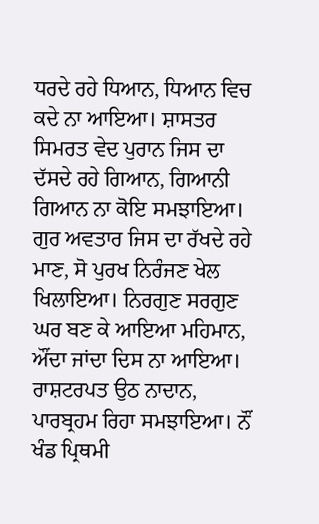ਧਰਦੇ ਰਹੇ ਧਿਆਨ, ਧਿਆਨ ਵਿਚ ਕਦੇ ਨਾ ਆਇਆ। ਸ਼ਾਸਤਰ ਸਿਮਰਤ ਵੇਦ ਪੁਰਾਨ ਜਿਸ ਦਾ ਦੱਸਦੇ ਰਹੇ ਗਿਆਨ, ਗਿਆਨੀ ਗਿਆਨ ਨਾ ਕੋਇ ਸਮਝਾਇਆ। ਗੁਰ ਅਵਤਾਰ ਜਿਸ ਦਾ ਰੱਖਦੇ ਰਹੇ ਮਾਣ, ਸੋ ਪੁਰਖ ਨਿਰੰਜਣ ਖੇਲ ਖਿਲਾਇਆ। ਨਿਰਗੁਣ ਸਰਗੁਣ ਘਰ ਬਣ ਕੇ ਆਇਆ ਮਹਿਮਾਨ, ਔਂਦਾ ਜਾਂਦਾ ਦਿਸ ਨਾ ਆਇਆ। ਰਾਸ਼ਟਰਪਤ ਉਠ ਨਾਦਾਨ, ਪਾਰਬ੍ਰਹਮ ਰਿਹਾ ਸਮਝਾਇਆ। ਨੌਂ ਖੰਡ ਪ੍ਰਿਥਮੀ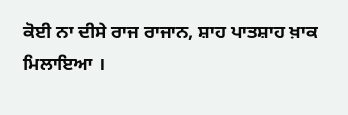ਕੋਈ ਨਾ ਦੀਸੇ ਰਾਜ ਰਾਜਾਨ, ਸ਼ਾਹ ਪਾਤਸ਼ਾਹ ਖ਼ਾਕ ਮਿਲਾਇਆ ।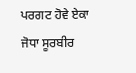ਪਰਗਟ ਹੋਵੇ ਏਕਾ ਜੋਧਾ ਸੂਰਬੀਰ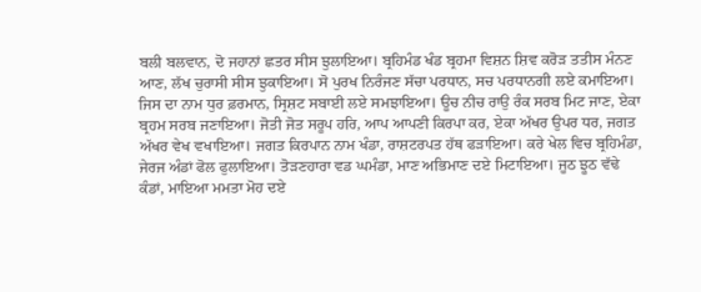ਬਲੀ ਬਲਵਾਨ, ਦੋ ਜਹਾਨਾਂ ਛਤਰ ਸੀਸ ਝੁਲਾਇਆ। ਬ੍ਰਹਿਮੰਡ ਖੰਡ ਬ੍ਰਹਮਾ ਵਿਸ਼ਨ ਸ਼ਿਵ ਕਰੋੜ ਤਤੀਸ ਮੰਨਣ ਆਣ, ਲੱਖ ਚੁਰਾਸੀ ਸੀਸ ਝੁਕਾਇਆ। ਸੋ ਪੁਰਖ ਨਿਰੰਜਣ ਸੱਚਾ ਪਰਧਾਨ, ਸਚ ਪਰਧਾਨਗੀ ਲਏ ਕਮਾਇਆ। ਜਿਸ ਦਾ ਨਾਮ ਧੁਰ ਫ਼ਰਮਾਨ, ਸ੍ਰਿਸ਼ਟ ਸਬਾਈ ਲਏ ਸਮਝਾਇਆ। ਊਚ ਨੀਚ ਰਾਉ ਰੰਕ ਸਰਬ ਮਿਟ ਜਾਣ, ਏਕਾ ਬ੍ਰਹਮ ਸਰਬ ਜਣਾਇਆ। ਜੋਤੀ ਜੋਤ ਸਰੂਪ ਹਰਿ, ਆਪ ਆਪਣੀ ਕਿਰਪਾ ਕਰ, ਏਕਾ ਅੱਖਰ ਉਪਰ ਧਰ, ਜਗਤ ਅੱਖਰ ਵੇਖ ਵਖਾਇਆ। ਜਗਤ ਕਿਰਪਾਨ ਨਾਮ ਖੰਡਾ, ਰਾਸ਼ਟਰਪਤ ਹੱਥ ਫੜਾਇਆ। ਕਰੇ ਖੇਲ ਵਿਚ ਬ੍ਰਹਿਮੰਡਾ, ਜੇਰਜ ਅੰਡਾਂ ਫੋਲ ਫੁਲਾਇਆ। ਤੋੜਣਹਾਰਾ ਵਡ ਘਮੰਡਾ, ਮਾਣ ਅਭਿਮਾਣ ਦਏ ਮਿਟਾਇਆ। ਜੂਠ ਝੂਠ ਵੱਢੇ ਕੰਡਾਂ, ਮਾਇਆ ਮਮਤਾ ਮੋਹ ਦਏ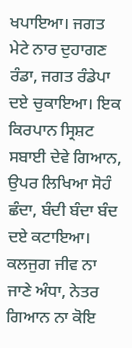ਖਪਾਇਆ। ਜਗਤ ਮੇਟੇ ਨਾਰ ਦੁਹਾਗਣ ਰੰਡਾ, ਜਗਤ ਰੰਡੇਪਾ ਦਏ ਚੁਕਾਇਆ। ਇਕ ਕਿਰਪਾਨ ਸ੍ਰਿਸ਼ਟ ਸਬਾਈ ਦੇਵੇ ਗਿਆਨ, ਉਪਰ ਲਿਖਿਆ ਸੋਹੰ ਛੰਦਾ, ਬੰਦੀ ਬੰਦਾ ਬੰਦ ਦਏ ਕਟਾਇਆ। ਕਲਜੁਗ ਜੀਵ ਨਾ ਜਾਣੇ ਅੰਧਾ, ਨੇਤਰ ਗਿਆਨ ਨਾ ਕੋਇ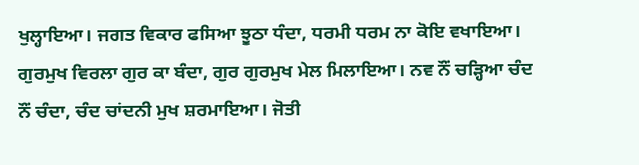ਖੁਲ੍ਹਾਇਆ। ਜਗਤ ਵਿਕਾਰ ਫਸਿਆ ਝੂਠਾ ਧੰਦਾ, ਧਰਮੀ ਧਰਮ ਨਾ ਕੋਇ ਵਖਾਇਆ। ਗੁਰਮੁਖ ਵਿਰਲਾ ਗੁਰ ਕਾ ਬੰਦਾ, ਗੁਰ ਗੁਰਮੁਖ ਮੇਲ ਮਿਲਾਇਆ। ਨਵ ਨੌਂ ਚੜ੍ਹਿਆ ਚੰਦ ਨੌਂ ਚੰਦਾ, ਚੰਦ ਚਾਂਦਨੀ ਮੁਖ ਸ਼ਰਮਾਇਆ। ਜੋਤੀ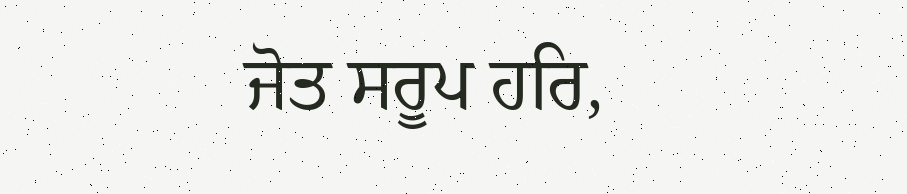ਜੋਤ ਸਰੂਪ ਹਰਿ,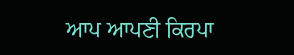ਆਪ ਆਪਣੀ ਕਿਰਪਾ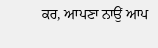ਕਰ, ਆਪਣਾ ਨਾਉਂ ਆਪ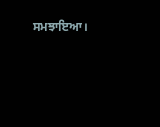ਸਮਝਾਇਆ।